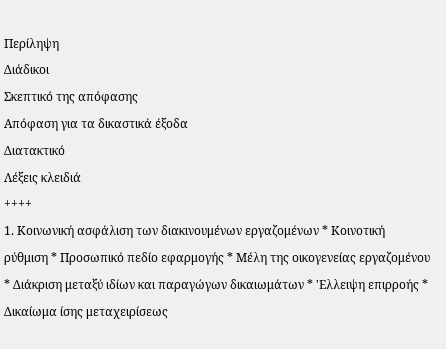Περίληψη
Διάδικοι
Σκεπτικό της απόφασης
Απόφαση για τα δικαστικά έξοδα
Διατακτικό
Λέξεις κλειδιά
++++
1. Κοινωνική ασφάλιση των διακινουμένων εργαζομένων * Κοινοτική ρύθμιση * Προσωπικό πεδίο εφαρμογής * Μέλη της οικογενείας εργαζομένου * Διάκριση μεταξύ ιδίων και παραγώγων δικαιωμάτων * 'Ελλειψη επιρροής * Δικαίωμα ίσης μεταχειρίσεως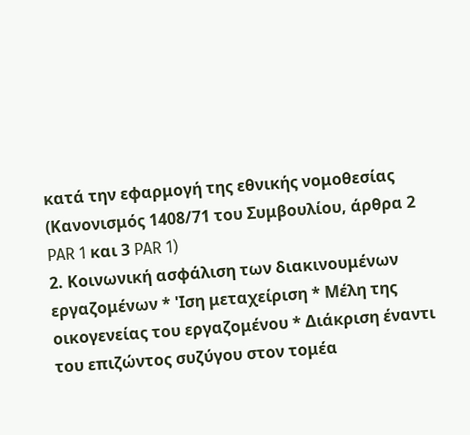κατά την εφαρμογή της εθνικής νομοθεσίας
(Κανονισμός 1408/71 του Συμβουλίου, άρθρα 2 PAR 1 και 3 PAR 1)
2. Κοινωνική ασφάλιση των διακινουμένων εργαζομένων * 'Ιση μεταχείριση * Μέλη της οικογενείας του εργαζομένου * Διάκριση έναντι του επιζώντος συζύγου στον τομέα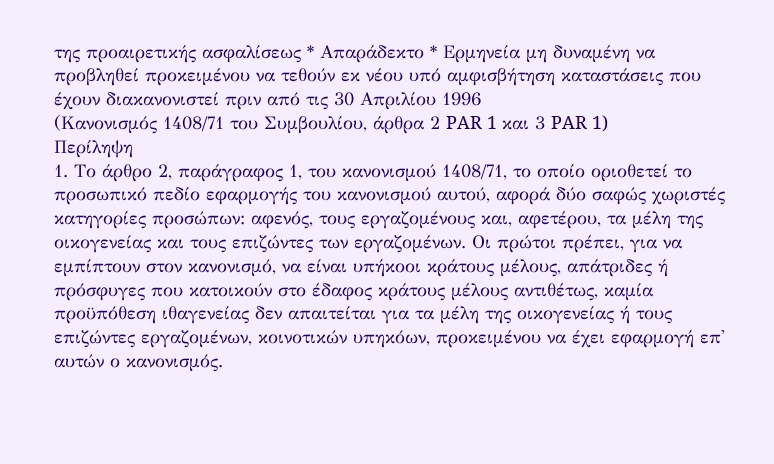της προαιρετικής ασφαλίσεως * Απαράδεκτο * Ερμηνεία μη δυναμένη να προβληθεί προκειμένου να τεθούν εκ νέου υπό αμφισβήτηση καταστάσεις που έχουν διακανονιστεί πριν από τις 30 Απριλίου 1996
(Κανονισμός 1408/71 του Συμβουλίου, άρθρα 2 PAR 1 και 3 PAR 1)
Περίληψη
1. Το άρθρο 2, παράγραφος 1, του κανονισμού 1408/71, το οποίο οριοθετεί το προσωπικό πεδίο εφαρμογής του κανονισμού αυτού, αφορά δύο σαφώς χωριστές κατηγορίες προσώπων: αφενός, τους εργαζομένους και, αφετέρου, τα μέλη της οικογενείας και τους επιζώντες των εργαζομένων. Οι πρώτοι πρέπει, για να εμπίπτουν στον κανονισμό, να είναι υπήκοοι κράτους μέλους, απάτριδες ή πρόσφυγες που κατοικούν στο έδαφος κράτους μέλους αντιθέτως, καμία προϋπόθεση ιθαγενείας δεν απαιτείται για τα μέλη της οικογενείας ή τους επιζώντες εργαζομένων, κοινοτικών υπηκόων, προκειμένου να έχει εφαρμογή επ' αυτών ο κανονισμός.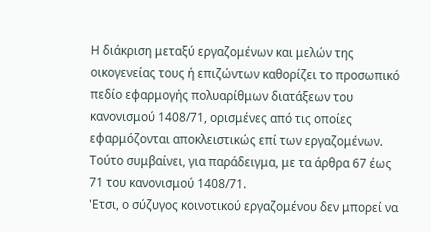Η διάκριση μεταξύ εργαζομένων και μελών της οικογενείας τους ή επιζώντων καθορίζει το προσωπικό πεδίο εφαρμογής πολυαρίθμων διατάξεων του κανονισμού 1408/71, ορισμένες από τις οποίες εφαρμόζονται αποκλειστικώς επί των εργαζομένων. Τούτο συμβαίνει, για παράδειγμα, με τα άρθρα 67 έως 71 του κανονισμού 1408/71.
'Ετσι, ο σύζυγος κοινοτικού εργαζομένου δεν μπορεί να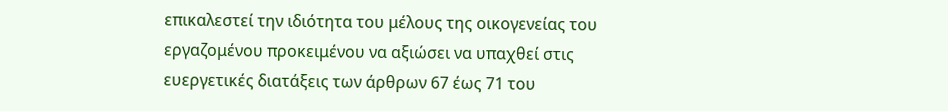επικαλεστεί την ιδιότητα του μέλους της οικογενείας του εργαζομένου προκειμένου να αξιώσει να υπαχθεί στις ευεργετικές διατάξεις των άρθρων 67 έως 71 του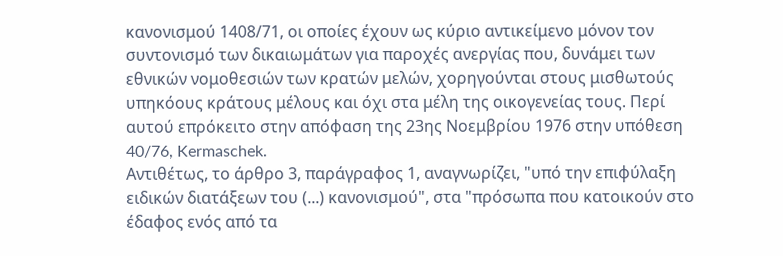κανονισμού 1408/71, οι οποίες έχουν ως κύριο αντικείμενο μόνον τον συντονισμό των δικαιωμάτων για παροχές ανεργίας που, δυνάμει των εθνικών νομοθεσιών των κρατών μελών, χορηγούνται στους μισθωτούς υπηκόους κράτους μέλους και όχι στα μέλη της οικογενείας τους. Περί αυτού επρόκειτο στην απόφαση της 23ης Νοεμβρίου 1976 στην υπόθεση 40/76, Kermaschek.
Αντιθέτως, το άρθρο 3, παράγραφος 1, αναγνωρίζει, "υπό την επιφύλαξη ειδικών διατάξεων του (...) κανονισμού", στα "πρόσωπα που κατοικούν στο έδαφος ενός από τα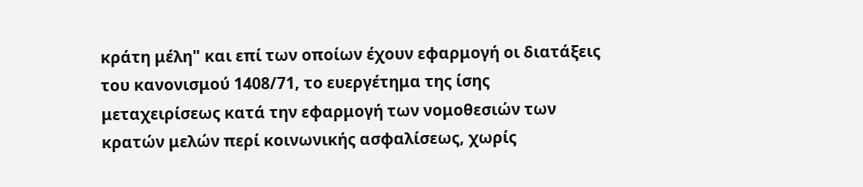κράτη μέλη" και επί των οποίων έχουν εφαρμογή οι διατάξεις του κανονισμού 1408/71, το ευεργέτημα της ίσης μεταχειρίσεως κατά την εφαρμογή των νομοθεσιών των κρατών μελών περί κοινωνικής ασφαλίσεως, χωρίς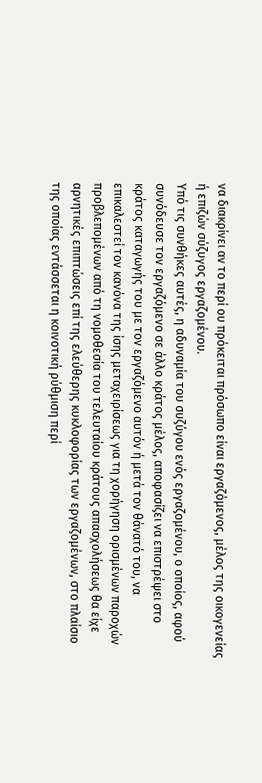να διακρίνει αν το περί ου πρόκειται πρόσωπο είναι εργαζόμενος, μέλος της οικογενείας ή επιζών σύζυγος εργαζομένου.
Υπό τις συνθήκες αυτές, η αδυναμία του συζύγου ενός εργαζομένου, ο οποίος, αφού συνόδευσε τον εργαζόμενο σε άλλο κράτος μέλος, αποφασίζει να επιστρέψει στο κράτος καταγωγής του με τον εργαζόμενο αυτόν ή μετά τον θάνατό του, να επικαλεστεί τον κανόνα της ίσης μεταχειρίσεως για τη χορήγηση ορισμένων παροχών προβλεπομένων από τη νομοθεσία του τελευταίου κράτους απασχολήσεως θα είχε αρνητικές επιπτώσεις επί της ελεύθερης κυκλοφορίας των εργαζομένων, στο πλαίσιο της οποίας εντάσσεται η κοινοτική ρύθμιση περί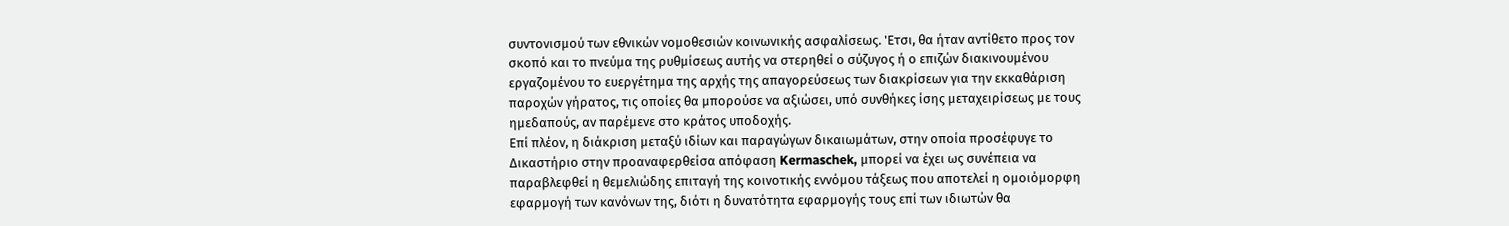συντονισμού των εθνικών νομοθεσιών κοινωνικής ασφαλίσεως. 'Ετσι, θα ήταν αντίθετο προς τον σκοπό και το πνεύμα της ρυθμίσεως αυτής να στερηθεί ο σύζυγος ή ο επιζών διακινουμένου εργαζομένου το ευεργέτημα της αρχής της απαγορεύσεως των διακρίσεων για την εκκαθάριση παροχών γήρατος, τις οποίες θα μπορούσε να αξιώσει, υπό συνθήκες ίσης μεταχειρίσεως με τους ημεδαπούς, αν παρέμενε στο κράτος υποδοχής.
Επί πλέον, η διάκριση μεταξύ ιδίων και παραγώγων δικαιωμάτων, στην οποία προσέφυγε το Δικαστήριο στην προαναφερθείσα απόφαση Kermaschek, μπορεί να έχει ως συνέπεια να παραβλεφθεί η θεμελιώδης επιταγή της κοινοτικής εννόμου τάξεως που αποτελεί η ομοιόμορφη εφαρμογή των κανόνων της, διότι η δυνατότητα εφαρμογής τους επί των ιδιωτών θα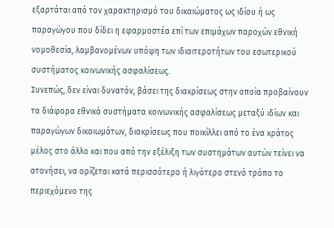εξαρτάται από τον χαρακτηρισμό του δικαιώματος ως ιδίου ή ως παραγώγου που δίδει η εφαρμοστέα επί των επιμάχων παροχών εθνική νομοθεσία, λαμβανομένων υπόψη των ιδιαιτεροτήτων του εσωτερικού συστήματος κοινωνικής ασφαλίσεως.
Συνεπώς, δεν είναι δυνατόν, βάσει της διακρίσεως στην οποία προβαίνουν τα διάφορα εθνικά συστήματα κοινωνικής ασφαλίσεως μεταξύ ιδίων και παραγώγων δικαιωμάτων, διακρίσεως που ποικίλλει από το ένα κράτος μέλος στο άλλο και που από την εξέλιξη των συστημάτων αυτών τείνει να ατονήσει, να ορίζεται κατά περισσότερο ή λιγότερο στενό τρόπο το περιεχόμενο της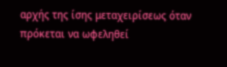αρχής της ίσης μεταχειρίσεως όταν πρόκεται να ωφεληθεί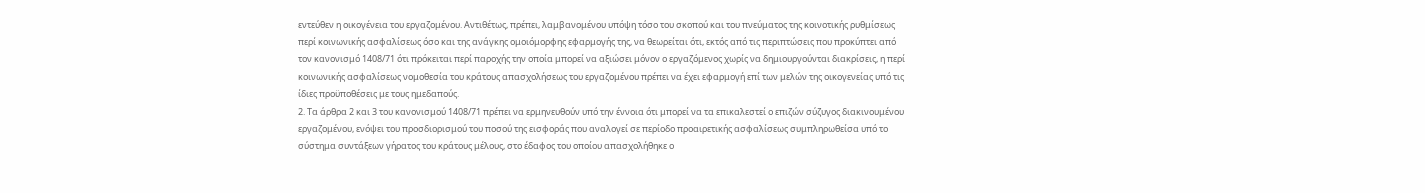εντεύθεν η οικογένεια του εργαζομένου. Αντιθέτως, πρέπει, λαμβανομένου υπόψη τόσο του σκοπού και του πνεύματος της κοινοτικής ρυθμίσεως περί κοινωνικής ασφαλίσεως όσο και της ανάγκης ομοιόμορφης εφαρμογής της, να θεωρείται ότι, εκτός από τις περιπτώσεις που προκύπτει από τον κανονισμό 1408/71 ότι πρόκειται περί παροχής την οποία μπορεί να αξιώσει μόνον ο εργαζόμενος χωρίς να δημιουργούνται διακρίσεις, η περί κοινωνικής ασφαλίσεως νομοθεσία του κράτους απασχολήσεως του εργαζομένου πρέπει να έχει εφαρμογή επί των μελών της οικογενείας υπό τις ίδιες προϋποθέσεις με τους ημεδαπούς.
2. Τα άρθρα 2 και 3 του κανονισμού 1408/71 πρέπει να ερμηνευθούν υπό την έννοια ότι μπορεί να τα επικαλεστεί ο επιζών σύζυγος διακινουμένου εργαζομένου, ενόψει του προσδιορισμού του ποσού της εισφοράς που αναλογεί σε περίοδο προαιρετικής ασφαλίσεως συμπληρωθείσα υπό το σύστημα συντάξεων γήρατος του κράτους μέλους, στο έδαφος του οποίου απασχολήθηκε ο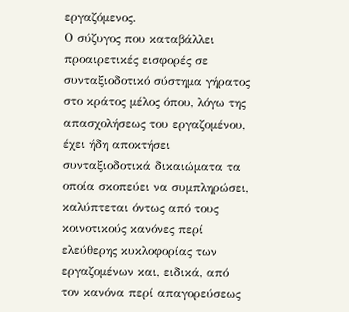εργαζόμενος.
Ο σύζυγος που καταβάλλει προαιρετικές εισφορές σε συνταξιοδοτικό σύστημα γήρατος στο κράτος μέλος όπου, λόγω της απασχολήσεως του εργαζομένου, έχει ήδη αποκτήσει συνταξιοδοτικά δικαιώματα τα οποία σκοπεύει να συμπληρώσει, καλύπτεται όντως από τους κοινοτικούς κανόνες περί ελεύθερης κυκλοφορίας των εργαζομένων και, ειδικά, από τον κανόνα περί απαγορεύσεως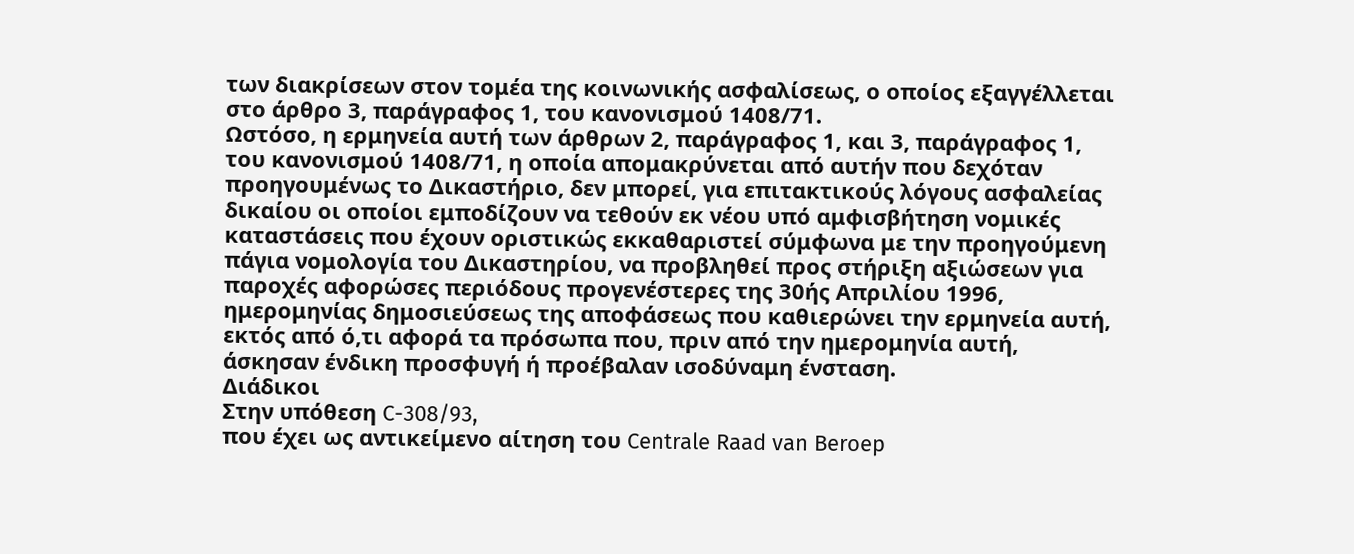των διακρίσεων στον τομέα της κοινωνικής ασφαλίσεως, ο οποίος εξαγγέλλεται στο άρθρο 3, παράγραφος 1, του κανονισμού 1408/71.
Ωστόσο, η ερμηνεία αυτή των άρθρων 2, παράγραφος 1, και 3, παράγραφος 1, του κανονισμού 1408/71, η οποία απομακρύνεται από αυτήν που δεχόταν προηγουμένως το Δικαστήριο, δεν μπορεί, για επιτακτικούς λόγους ασφαλείας δικαίου οι οποίοι εμποδίζουν να τεθούν εκ νέου υπό αμφισβήτηση νομικές καταστάσεις που έχουν οριστικώς εκκαθαριστεί σύμφωνα με την προηγούμενη πάγια νομολογία του Δικαστηρίου, να προβληθεί προς στήριξη αξιώσεων για παροχές αφορώσες περιόδους προγενέστερες της 30ής Απριλίου 1996, ημερομηνίας δημοσιεύσεως της αποφάσεως που καθιερώνει την ερμηνεία αυτή, εκτός από ό,τι αφορά τα πρόσωπα που, πριν από την ημερομηνία αυτή, άσκησαν ένδικη προσφυγή ή προέβαλαν ισοδύναμη ένσταση.
Διάδικοι
Στην υπόθεση C-308/93,
που έχει ως αντικείμενο αίτηση του Centrale Raad van Beroep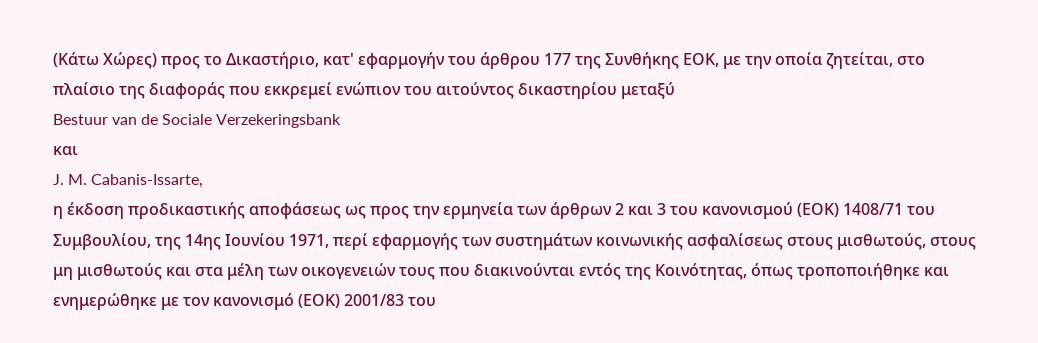(Κάτω Χώρες) προς το Δικαστήριο, κατ' εφαρμογήν του άρθρου 177 της Συνθήκης ΕΟΚ, με την οποία ζητείται, στο πλαίσιο της διαφοράς που εκκρεμεί ενώπιον του αιτούντος δικαστηρίου μεταξύ
Bestuur van de Sociale Verzekeringsbank
και
J. M. Cabanis-Issarte,
η έκδοση προδικαστικής αποφάσεως ως προς την ερμηνεία των άρθρων 2 και 3 του κανονισμού (ΕΟΚ) 1408/71 του Συμβουλίου, της 14ης Ιουνίου 1971, περί εφαρμογής των συστημάτων κοινωνικής ασφαλίσεως στους μισθωτούς, στους μη μισθωτούς και στα μέλη των οικογενειών τους που διακινούνται εντός της Κοινότητας, όπως τροποποιήθηκε και ενημερώθηκε με τον κανονισμό (ΕΟΚ) 2001/83 του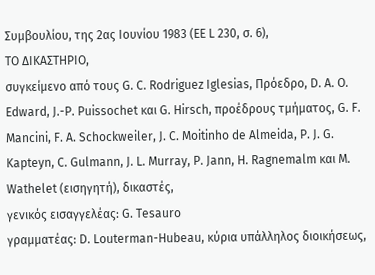Συμβουλίου, της 2ας Ιουνίου 1983 (ΕΕ L 230, σ. 6),
ΤΟ ΔΙΚΑΣΤΗΡΙΟ,
συγκείμενο από τους G. C. Rodriguez Iglesias, Πρόεδρο, D. A. O. Edward, J.-P. Puissochet και G. Hirsch, προέδρους τμήματος, G. F. Mancini, F. A. Schockweiler, J. C. Moitinho de Almeida, P. J. G. Kapteyn, C. Gulmann, J. L. Murray, P. Jann, H. Ragnemalm και Μ. Wathelet (εισηγητή), δικαστές,
γενικός εισαγγελέας: G. Tesauro
γραμματέας: D. Louterman-Hubeau, κύρια υπάλληλος διοικήσεως,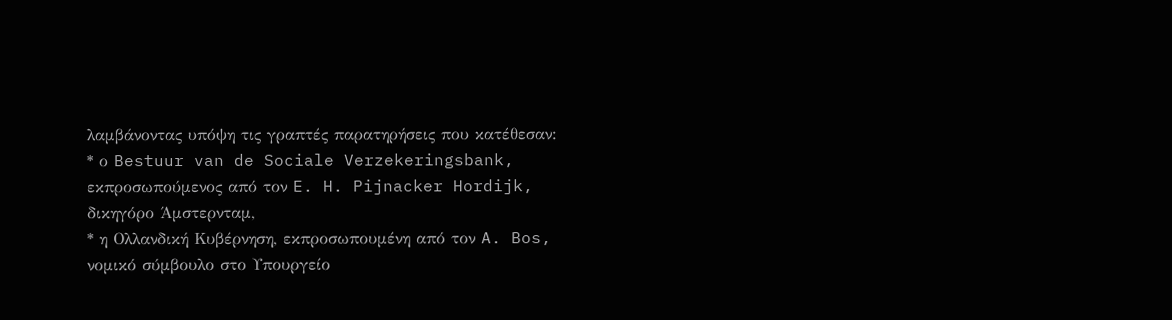λαμβάνοντας υπόψη τις γραπτές παρατηρήσεις που κατέθεσαν:
* ο Bestuur van de Sociale Verzekeringsbank, εκπροσωπούμενος από τον E. H. Pijnacker Hordijk, δικηγόρο Άμστερνταμ,
* η Ολλανδική Κυβέρνηση, εκπροσωπουμένη από τον A. Bos, νομικό σύμβουλο στο Υπουργείο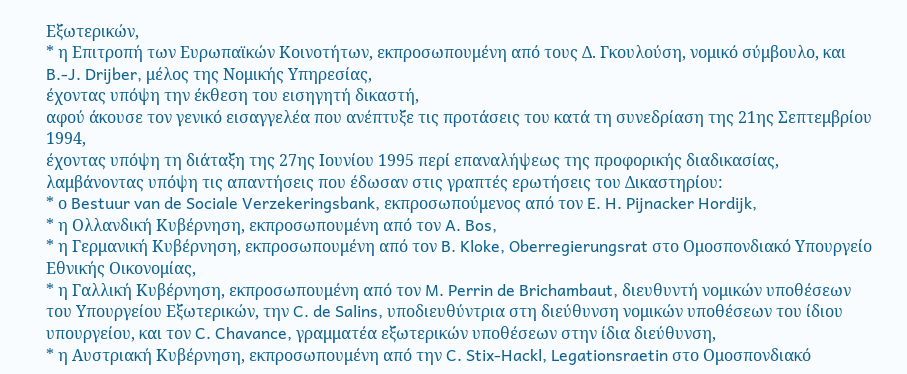Εξωτερικών,
* η Επιτροπή των Ευρωπαϊκών Κοινοτήτων, εκπροσωπουμένη από τους Δ. Γκουλούση, νομικό σύμβουλο, και B.-J. Drijber, μέλος της Νομικής Υπηρεσίας,
έχοντας υπόψη την έκθεση του εισηγητή δικαστή,
αφού άκουσε τον γενικό εισαγγελέα που ανέπτυξε τις προτάσεις του κατά τη συνεδρίαση της 21ης Σεπτεμβρίου 1994,
έχοντας υπόψη τη διάταξη της 27ης Ιουνίου 1995 περί επαναλήψεως της προφορικής διαδικασίας,
λαμβάνοντας υπόψη τις απαντήσεις που έδωσαν στις γραπτές ερωτήσεις του Δικαστηρίου:
* ο Bestuur van de Sociale Verzekeringsbank, εκπροσωπούμενος από τον E. H. Pijnacker Hordijk,
* η Ολλανδική Κυβέρνηση, εκπροσωπουμένη από τον A. Bos,
* η Γερμανική Κυβέρνηση, εκπροσωπουμένη από τον B. Kloke, Oberregierungsrat στο Ομοσπονδιακό Υπουργείο Εθνικής Οικονομίας,
* η Γαλλική Κυβέρνηση, εκπροσωπουμένη από τον M. Perrin de Brichambaut, διευθυντή νομικών υποθέσεων του Υπουργείου Εξωτερικών, την C. de Salins, υποδιευθύντρια στη διεύθυνση νομικών υποθέσεων του ίδιου υπουργείου, και τον C. Chavance, γραμματέα εξωτερικών υποθέσεων στην ίδια διεύθυνση,
* η Αυστριακή Κυβέρνηση, εκπροσωπουμένη από την C. Stix-Hackl, Legationsraetin στο Ομοσπονδιακό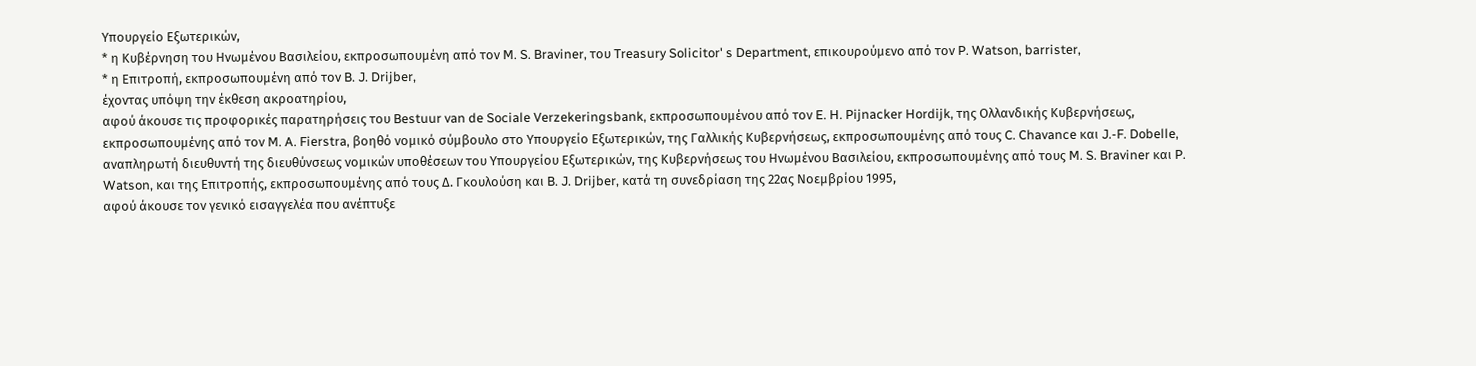Υπουργείο Εξωτερικών,
* η Κυβέρνηση του Ηνωμένου Βασιλείου, εκπροσωπουμένη από τον M. S. Braviner, του Treasury Solicitor' s Department, επικουρούμενο από τον P. Watson, barrister,
* η Επιτροπή, εκπροσωπουμένη από τον B. J. Drijber,
έχοντας υπόψη την έκθεση ακροατηρίου,
αφού άκουσε τις προφορικές παρατηρήσεις του Bestuur van de Sociale Verzekeringsbank, εκπροσωπουμένου από τον E. H. Pijnacker Hordijk, της Ολλανδικής Κυβερνήσεως, εκπροσωπουμένης από τον M. A. Fierstra, βοηθό νομικό σύμβουλο στο Υπουργείο Εξωτερικών, της Γαλλικής Κυβερνήσεως, εκπροσωπουμένης από τους C. Chavance και J.-F. Dobelle, αναπληρωτή διευθυντή της διευθύνσεως νομικών υποθέσεων του Υπουργείου Εξωτερικών, της Κυβερνήσεως του Ηνωμένου Βασιλείου, εκπροσωπουμένης από τους M. S. Braviner και P. Watson, και της Επιτροπής, εκπροσωπουμένης από τους Δ. Γκουλούση και B. J. Drijber, κατά τη συνεδρίαση της 22ας Νοεμβρίου 1995,
αφού άκουσε τον γενικό εισαγγελέα που ανέπτυξε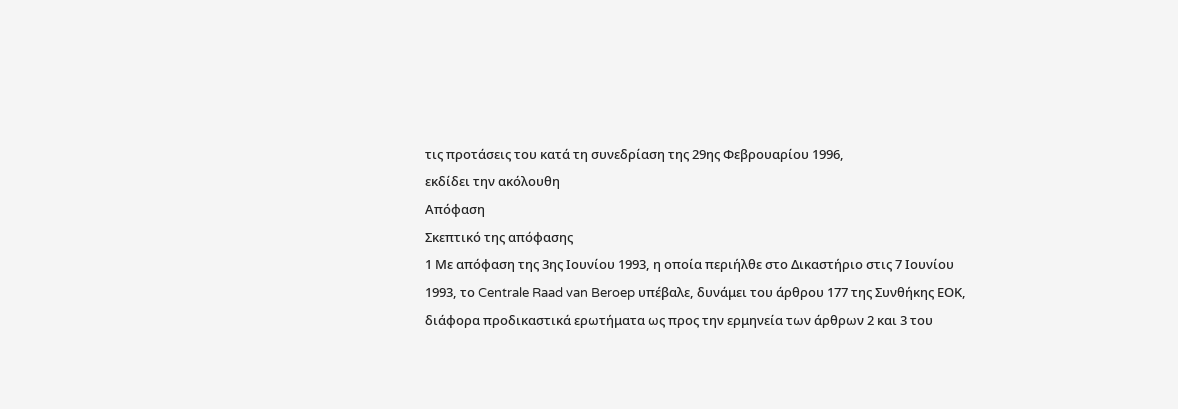τις προτάσεις του κατά τη συνεδρίαση της 29ης Φεβρουαρίου 1996,
εκδίδει την ακόλουθη
Απόφαση
Σκεπτικό της απόφασης
1 Με απόφαση της 3ης Ιουνίου 1993, η οποία περιήλθε στο Δικαστήριο στις 7 Ιουνίου 1993, το Centrale Raad van Beroep υπέβαλε, δυνάμει του άρθρου 177 της Συνθήκης ΕΟΚ, διάφορα προδικαστικά ερωτήματα ως προς την ερμηνεία των άρθρων 2 και 3 του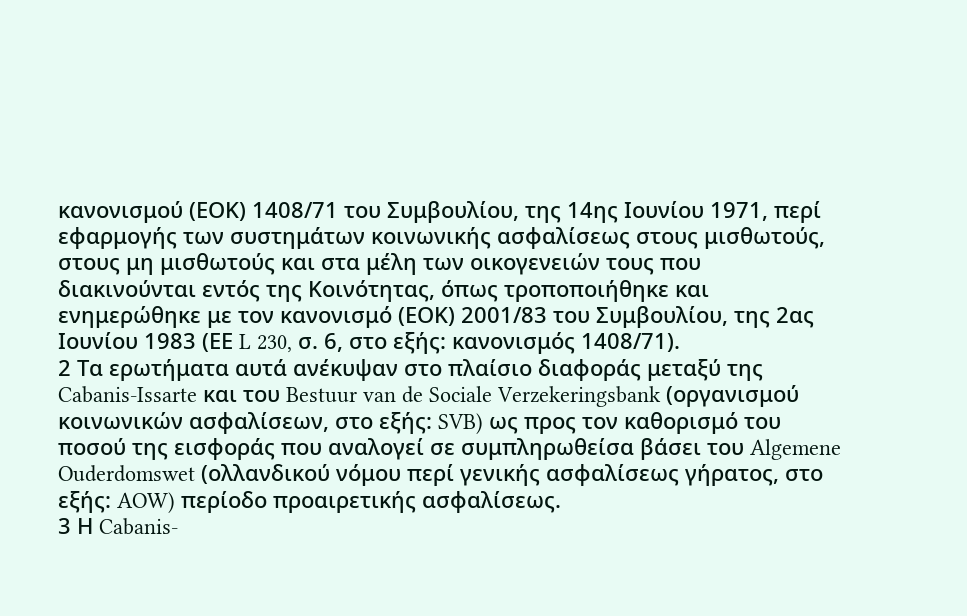κανονισμού (ΕΟΚ) 1408/71 του Συμβουλίου, της 14ης Ιουνίου 1971, περί εφαρμογής των συστημάτων κοινωνικής ασφαλίσεως στους μισθωτούς, στους μη μισθωτούς και στα μέλη των οικογενειών τους που διακινούνται εντός της Κοινότητας, όπως τροποποιήθηκε και ενημερώθηκε με τον κανονισμό (ΕΟΚ) 2001/83 του Συμβουλίου, της 2ας Ιουνίου 1983 (ΕΕ L 230, σ. 6, στο εξής: κανονισμός 1408/71).
2 Τα ερωτήματα αυτά ανέκυψαν στο πλαίσιο διαφοράς μεταξύ της Cabanis-Issarte και του Bestuur van de Sociale Verzekeringsbank (οργανισμού κοινωνικών ασφαλίσεων, στο εξής: SVB) ως προς τον καθορισμό του ποσού της εισφοράς που αναλογεί σε συμπληρωθείσα βάσει του Algemene Ouderdomswet (ολλανδικού νόμου περί γενικής ασφαλίσεως γήρατος, στο εξής: AOW) περίοδο προαιρετικής ασφαλίσεως.
3 Η Cabanis-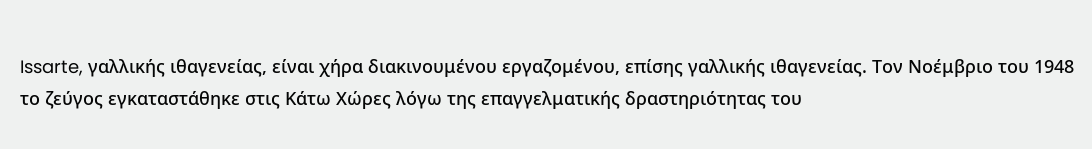Issarte, γαλλικής ιθαγενείας, είναι χήρα διακινουμένου εργαζομένου, επίσης γαλλικής ιθαγενείας. Τον Νοέμβριο του 1948 το ζεύγος εγκαταστάθηκε στις Κάτω Χώρες λόγω της επαγγελματικής δραστηριότητας του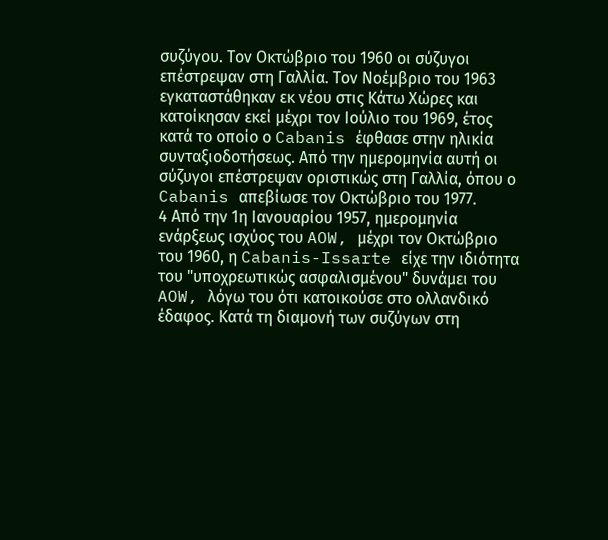συζύγου. Τον Οκτώβριο του 1960 οι σύζυγοι επέστρεψαν στη Γαλλία. Τον Νοέμβριο του 1963 εγκαταστάθηκαν εκ νέου στις Κάτω Χώρες και κατοίκησαν εκεί μέχρι τον Ιούλιο του 1969, έτος κατά το οποίο ο Cabanis έφθασε στην ηλικία συνταξιοδοτήσεως. Από την ημερομηνία αυτή οι σύζυγοι επέστρεψαν οριστικώς στη Γαλλία, όπου ο Cabanis απεβίωσε τον Οκτώβριο του 1977.
4 Από την 1η Ιανουαρίου 1957, ημερομηνία ενάρξεως ισχύος του AOW, μέχρι τον Οκτώβριο του 1960, η Cabanis-Issarte είχε την ιδιότητα του "υποχρεωτικώς ασφαλισμένου" δυνάμει του AOW, λόγω του ότι κατοικούσε στο ολλανδικό έδαφος. Κατά τη διαμονή των συζύγων στη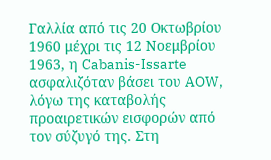Γαλλία από τις 20 Οκτωβρίου 1960 μέχρι τις 12 Νοεμβρίου 1963, η Cabanis-Issarte ασφαλιζόταν βάσει του AOW, λόγω της καταβολής προαιρετικών εισφορών από τον σύζυγό της. Στη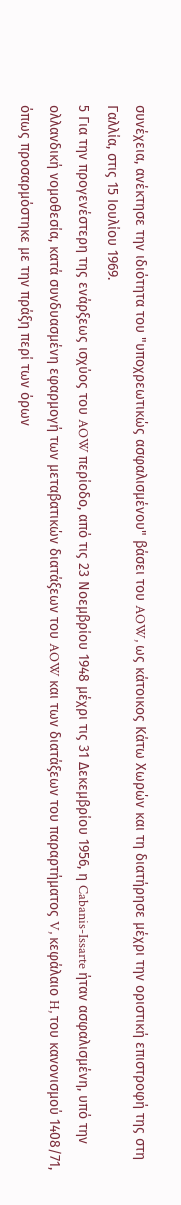συνέχεια, ανέκτησε την ιδιότητα του "υποχρεωτικώς ασφαλισμένου" βάσει του AOW, ως κάτοικος Κάτω Χωρών και τη διατήρησε μέχρι την οριστική επιστροφή της στη Γαλλία, στις 15 Ιουλίου 1969.
5 Για την προγενέστερη της ενάρξεως ισχύος του AOW περίοδο, από τις 23 Νοεμβρίου 1948 μέχρι τις 31 Δεκεμβρίου 1956, η Cabanis-Issarte ήταν ασφαλισμένη, υπό την ολλανδική νομοθεσία, κατά συνδυασμένη εφαρμογή των μεταβατικών διατάξεων του AOW και των διατάξεων του παραρτήματος V, κεφάλαιο H, του κανονισμού 1408/71, όπως προσαρμόστηκε με την πράξη περί των όρων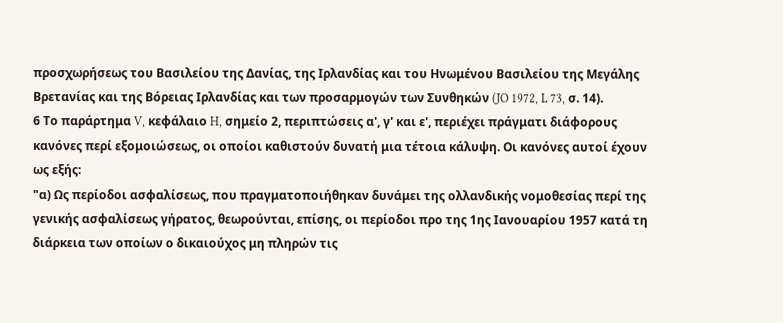προσχωρήσεως του Βασιλείου της Δανίας, της Ιρλανδίας και του Ηνωμένου Βασιλείου της Μεγάλης Βρετανίας και της Βόρειας Ιρλανδίας και των προσαρμογών των Συνθηκών (JO 1972, L 73, σ. 14).
6 Το παράρτημα V, κεφάλαιο H, σημείο 2, περιπτώσεις α', γ' και ε', περιέχει πράγματι διάφορους κανόνες περί εξομοιώσεως, οι οποίοι καθιστούν δυνατή μια τέτοια κάλυψη. Οι κανόνες αυτοί έχουν ως εξής:
"α) Ως περίοδοι ασφαλίσεως, που πραγματοποιήθηκαν δυνάμει της ολλανδικής νομοθεσίας περί της γενικής ασφαλίσεως γήρατος, θεωρούνται, επίσης, οι περίοδοι προ της 1ης Ιανουαρίου 1957 κατά τη διάρκεια των οποίων ο δικαιούχος μη πληρών τις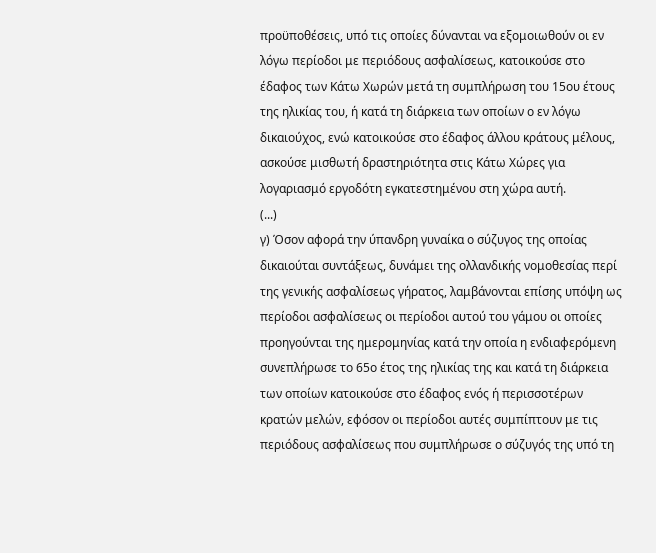προϋποθέσεις, υπό τις οποίες δύνανται να εξομοιωθούν οι εν λόγω περίοδοι με περιόδους ασφαλίσεως, κατοικούσε στο έδαφος των Κάτω Χωρών μετά τη συμπλήρωση του 15ου έτους της ηλικίας του, ή κατά τη διάρκεια των οποίων ο εν λόγω δικαιούχος, ενώ κατοικούσε στο έδαφος άλλου κράτους μέλους, ασκούσε μισθωτή δραστηριότητα στις Κάτω Χώρες για λογαριασμό εργοδότη εγκατεστημένου στη χώρα αυτή.
(...)
γ) Όσον αφορά την ύπανδρη γυναίκα ο σύζυγος της οποίας δικαιούται συντάξεως, δυνάμει της ολλανδικής νομοθεσίας περί της γενικής ασφαλίσεως γήρατος, λαμβάνονται επίσης υπόψη ως περίοδοι ασφαλίσεως οι περίοδοι αυτού του γάμου οι οποίες προηγούνται της ημερομηνίας κατά την οποία η ενδιαφερόμενη συνεπλήρωσε το 65ο έτος της ηλικίας της και κατά τη διάρκεια των οποίων κατοικούσε στο έδαφος ενός ή περισσοτέρων κρατών μελών, εφόσον οι περίοδοι αυτές συμπίπτουν με τις περιόδους ασφαλίσεως που συμπλήρωσε ο σύζυγός της υπό τη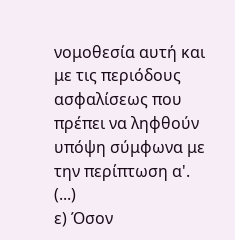νομοθεσία αυτή και με τις περιόδους ασφαλίσεως που πρέπει να ληφθούν υπόψη σύμφωνα με την περίπτωση α'.
(...)
ε) Όσον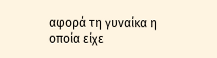αφορά τη γυναίκα η οποία είχε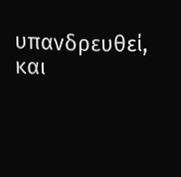υπανδρευθεί, και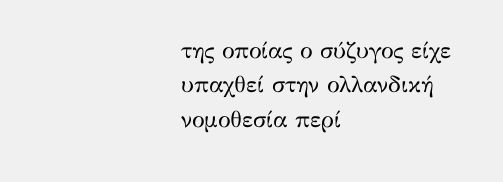της οποίας ο σύζυγος είχε υπαχθεί στην ολλανδική νομοθεσία περί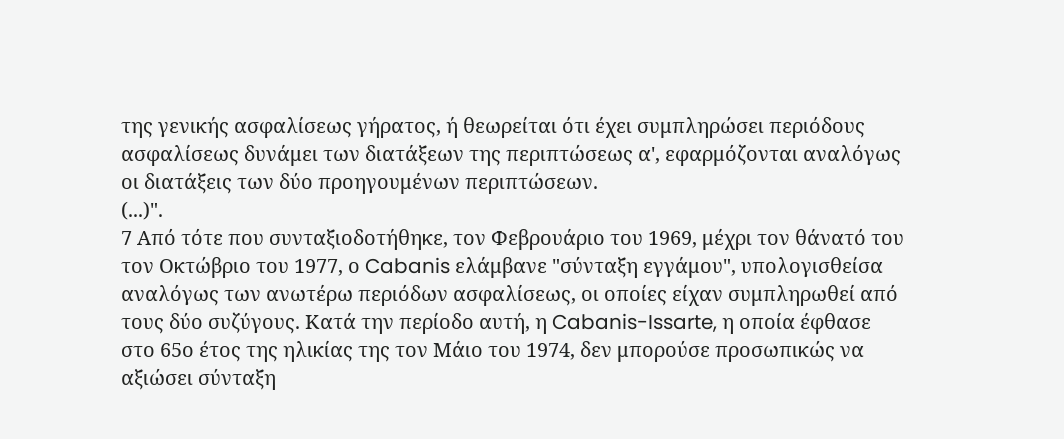της γενικής ασφαλίσεως γήρατος, ή θεωρείται ότι έχει συμπληρώσει περιόδους ασφαλίσεως δυνάμει των διατάξεων της περιπτώσεως α', εφαρμόζονται αναλόγως οι διατάξεις των δύο προηγουμένων περιπτώσεων.
(...)".
7 Από τότε που συνταξιοδοτήθηκε, τον Φεβρουάριο του 1969, μέχρι τον θάνατό του τον Οκτώβριο του 1977, ο Cabanis ελάμβανε "σύνταξη εγγάμου", υπολογισθείσα αναλόγως των ανωτέρω περιόδων ασφαλίσεως, οι οποίες είχαν συμπληρωθεί από τους δύο συζύγους. Κατά την περίοδο αυτή, η Cabanis-Issarte, η οποία έφθασε στο 65ο έτος της ηλικίας της τον Μάιο του 1974, δεν μπορούσε προσωπικώς να αξιώσει σύνταξη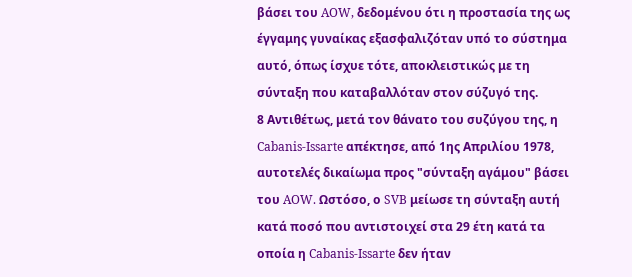βάσει του AOW, δεδομένου ότι η προστασία της ως έγγαμης γυναίκας εξασφαλιζόταν υπό το σύστημα αυτό, όπως ίσχυε τότε, αποκλειστικώς με τη σύνταξη που καταβαλλόταν στον σύζυγό της.
8 Αντιθέτως, μετά τον θάνατο του συζύγου της, η Cabanis-Issarte απέκτησε, από 1ης Απριλίου 1978, αυτοτελές δικαίωμα προς "σύνταξη αγάμου" βάσει του AOW. Ωστόσο, ο SVB μείωσε τη σύνταξη αυτή κατά ποσό που αντιστοιχεί στα 29 έτη κατά τα οποία η Cabanis-Issarte δεν ήταν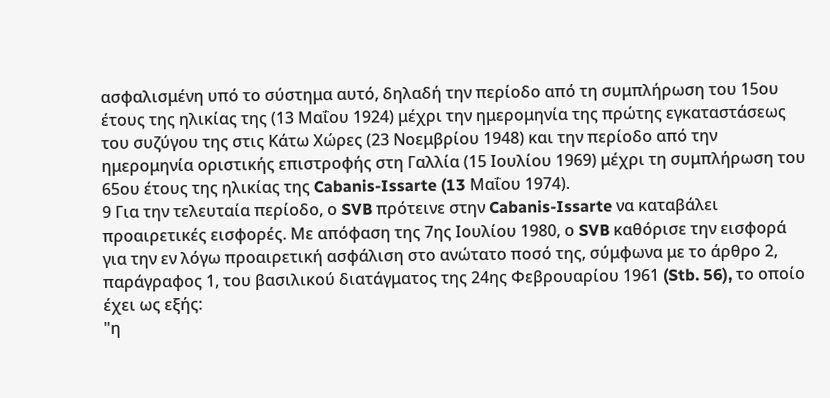ασφαλισμένη υπό το σύστημα αυτό, δηλαδή την περίοδο από τη συμπλήρωση του 15ου έτους της ηλικίας της (13 Μαΐου 1924) μέχρι την ημερομηνία της πρώτης εγκαταστάσεως του συζύγου της στις Κάτω Χώρες (23 Νοεμβρίου 1948) και την περίοδο από την ημερομηνία οριστικής επιστροφής στη Γαλλία (15 Ιουλίου 1969) μέχρι τη συμπλήρωση του 65ου έτους της ηλικίας της Cabanis-Issarte (13 Μαΐου 1974).
9 Για την τελευταία περίοδο, ο SVB πρότεινε στην Cabanis-Issarte να καταβάλει προαιρετικές εισφορές. Με απόφαση της 7ης Ιουλίου 1980, ο SVB καθόρισε την εισφορά για την εν λόγω προαιρετική ασφάλιση στο ανώτατο ποσό της, σύμφωνα με το άρθρο 2, παράγραφος 1, του βασιλικού διατάγματος της 24ης Φεβρουαρίου 1961 (Stb. 56), το οποίο έχει ως εξής:
"η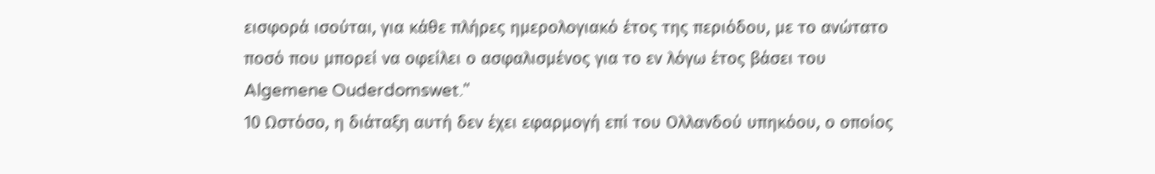εισφορά ισούται, για κάθε πλήρες ημερολογιακό έτος της περιόδου, με το ανώτατο ποσό που μπορεί να οφείλει ο ασφαλισμένος για το εν λόγω έτος βάσει του Algemene Ouderdomswet."
10 Ωστόσο, η διάταξη αυτή δεν έχει εφαρμογή επί του Ολλανδού υπηκόου, ο οποίος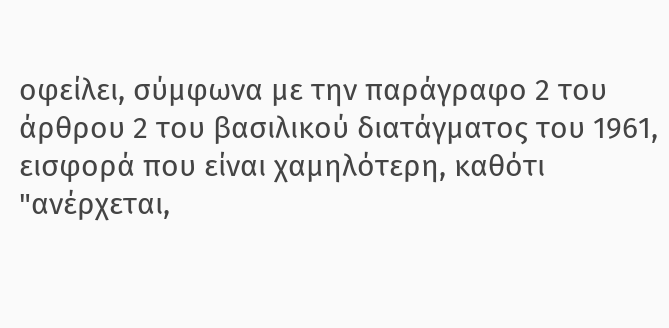οφείλει, σύμφωνα με την παράγραφο 2 του άρθρου 2 του βασιλικού διατάγματος του 1961, εισφορά που είναι χαμηλότερη, καθότι
"ανέρχεται,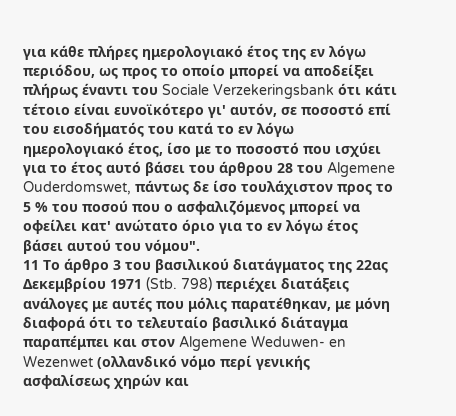για κάθε πλήρες ημερολογιακό έτος της εν λόγω περιόδου, ως προς το οποίο μπορεί να αποδείξει πλήρως έναντι του Sociale Verzekeringsbank ότι κάτι τέτοιο είναι ευνοϊκότερο γι' αυτόν, σε ποσοστό επί του εισοδήματός του κατά το εν λόγω ημερολογιακό έτος, ίσο με το ποσοστό που ισχύει για το έτος αυτό βάσει του άρθρου 28 του Algemene Ouderdomswet, πάντως δε ίσο τουλάχιστον προς το 5 % του ποσού που ο ασφαλιζόμενος μπορεί να οφείλει κατ' ανώτατο όριο για το εν λόγω έτος βάσει αυτού του νόμου".
11 Το άρθρο 3 του βασιλικού διατάγματος της 22ας Δεκεμβρίου 1971 (Stb. 798) περιέχει διατάξεις ανάλογες με αυτές που μόλις παρατέθηκαν, με μόνη διαφορά ότι το τελευταίο βασιλικό διάταγμα παραπέμπει και στον Algemene Weduwen- en Wezenwet (ολλανδικό νόμο περί γενικής ασφαλίσεως χηρών και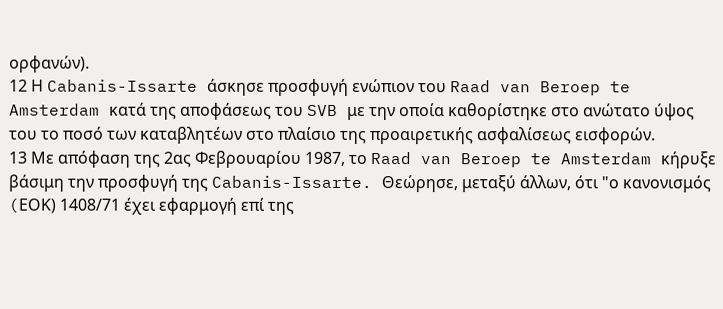ορφανών).
12 Η Cabanis-Issarte άσκησε προσφυγή ενώπιον του Raad van Beroep te Amsterdam κατά της αποφάσεως του SVB με την οποία καθορίστηκε στο ανώτατο ύψος του το ποσό των καταβλητέων στο πλαίσιο της προαιρετικής ασφαλίσεως εισφορών.
13 Με απόφαση της 2ας Φεβρουαρίου 1987, το Raad van Beroep te Amsterdam κήρυξε βάσιμη την προσφυγή της Cabanis-Issarte. Θεώρησε, μεταξύ άλλων, ότι "ο κανονισμός (EΟΚ) 1408/71 έχει εφαρμογή επί της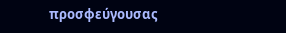προσφεύγουσας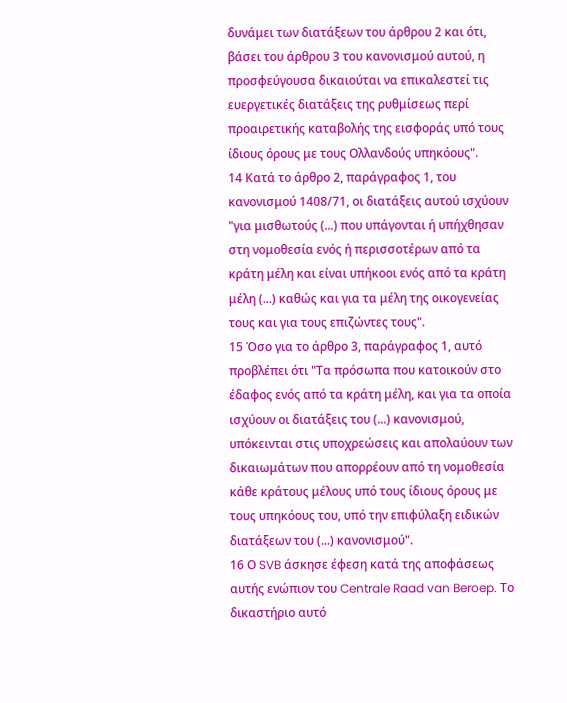δυνάμει των διατάξεων του άρθρου 2 και ότι, βάσει του άρθρου 3 του κανονισμού αυτού, η προσφεύγουσα δικαιούται να επικαλεστεί τις ευεργετικές διατάξεις της ρυθμίσεως περί προαιρετικής καταβολής της εισφοράς υπό τους ίδιους όρους με τους Ολλανδούς υπηκόους".
14 Κατά το άρθρο 2, παράγραφος 1, του κανονισμού 1408/71, οι διατάξεις αυτού ισχύουν "για μισθωτούς (...) που υπάγονται ή υπήχθησαν στη νομοθεσία ενός ή περισσοτέρων από τα κράτη μέλη και είναι υπήκοοι ενός από τα κράτη μέλη (...) καθώς και για τα μέλη της οικογενείας τους και για τους επιζώντες τους".
15 Όσο για το άρθρο 3, παράγραφος 1, αυτό προβλέπει ότι "Τα πρόσωπα που κατοικούν στο έδαφος ενός από τα κράτη μέλη, και για τα οποία ισχύουν οι διατάξεις του (...) κανονισμού, υπόκεινται στις υποχρεώσεις και απολαύουν των δικαιωμάτων που απορρέουν από τη νομοθεσία κάθε κράτους μέλους υπό τους ίδιους όρους με τους υπηκόους του, υπό την επιφύλαξη ειδικών διατάξεων του (...) κανονισμού".
16 Ο SVB άσκησε έφεση κατά της αποφάσεως αυτής ενώπιον του Centrale Raad van Beroep. Το δικαστήριο αυτό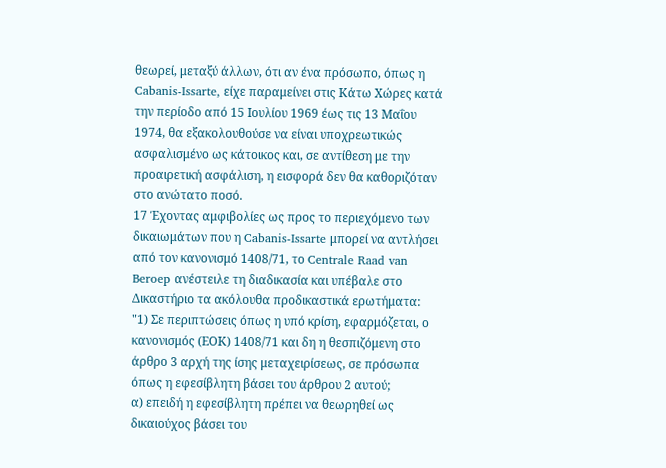θεωρεί, μεταξύ άλλων, ότι αν ένα πρόσωπο, όπως η Cabanis-Issarte, είχε παραμείνει στις Κάτω Χώρες κατά την περίοδο από 15 Ιουλίου 1969 έως τις 13 Μαΐου 1974, θα εξακολουθούσε να είναι υποχρεωτικώς ασφαλισμένο ως κάτοικος και, σε αντίθεση με την προαιρετική ασφάλιση, η εισφορά δεν θα καθοριζόταν στο ανώτατο ποσό.
17 Έχοντας αμφιβολίες ως προς το περιεχόμενο των δικαιωμάτων που η Cabanis-Issarte μπορεί να αντλήσει από τον κανονισμό 1408/71, το Centrale Raad van Beroep ανέστειλε τη διαδικασία και υπέβαλε στο Δικαστήριο τα ακόλουθα προδικαστικά ερωτήματα:
"1) Σε περιπτώσεις όπως η υπό κρίση, εφαρμόζεται, ο κανονισμός (ΕΟΚ) 1408/71 και δη η θεσπιζόμενη στο άρθρο 3 αρχή της ίσης μεταχειρίσεως, σε πρόσωπα όπως η εφεσίβλητη βάσει του άρθρου 2 αυτού;
α) επειδή η εφεσίβλητη πρέπει να θεωρηθεί ως δικαιούχος βάσει του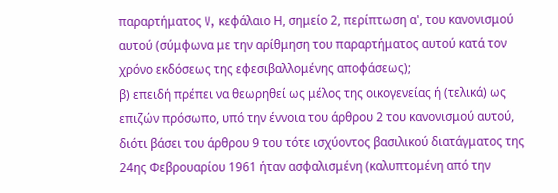παραρτήματος V, κεφάλαιο Η, σημείο 2, περίπτωση α', του κανονισμού αυτού (σύμφωνα με την αρίθμηση του παραρτήματος αυτού κατά τον χρόνο εκδόσεως της εφεσιβαλλομένης αποφάσεως);
β) επειδή πρέπει να θεωρηθεί ως μέλος της οικογενείας ή (τελικά) ως επιζών πρόσωπο, υπό την έννοια του άρθρου 2 του κανονισμού αυτού, διότι βάσει του άρθρου 9 του τότε ισχύοντος βασιλικού διατάγματος της 24ης Φεβρουαρίου 1961 ήταν ασφαλισμένη (καλυπτομένη από την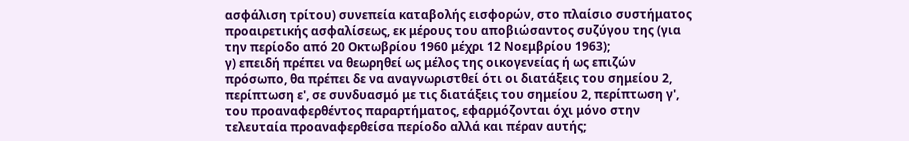ασφάλιση τρίτου) συνεπεία καταβολής εισφορών, στο πλαίσιο συστήματος προαιρετικής ασφαλίσεως, εκ μέρους του αποβιώσαντος συζύγου της (για την περίοδο από 20 Οκτωβρίου 1960 μέχρι 12 Νοεμβρίου 1963);
γ) επειδή πρέπει να θεωρηθεί ως μέλος της οικογενείας ή ως επιζών πρόσωπο, θα πρέπει δε να αναγνωριστθεί ότι οι διατάξεις του σημείου 2, περίπτωση ε', σε συνδυασμό με τις διατάξεις του σημείου 2, περίπτωση γ', του προαναφερθέντος παραρτήματος, εφαρμόζονται όχι μόνο στην τελευταία προαναφερθείσα περίοδο αλλά και πέραν αυτής;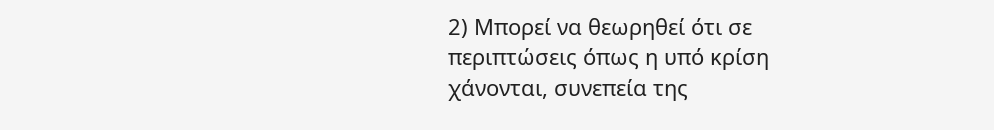2) Μπορεί να θεωρηθεί ότι σε περιπτώσεις όπως η υπό κρίση χάνονται, συνεπεία της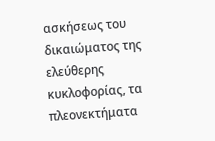ασκήσεως του δικαιώματος της ελεύθερης κυκλοφορίας, τα πλεονεκτήματα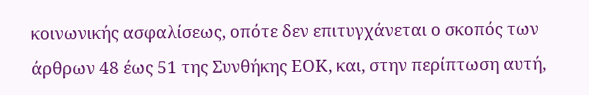κοινωνικής ασφαλίσεως, οπότε δεν επιτυγχάνεται ο σκοπός των άρθρων 48 έως 51 της Συνθήκης ΕΟΚ, και, στην περίπτωση αυτή,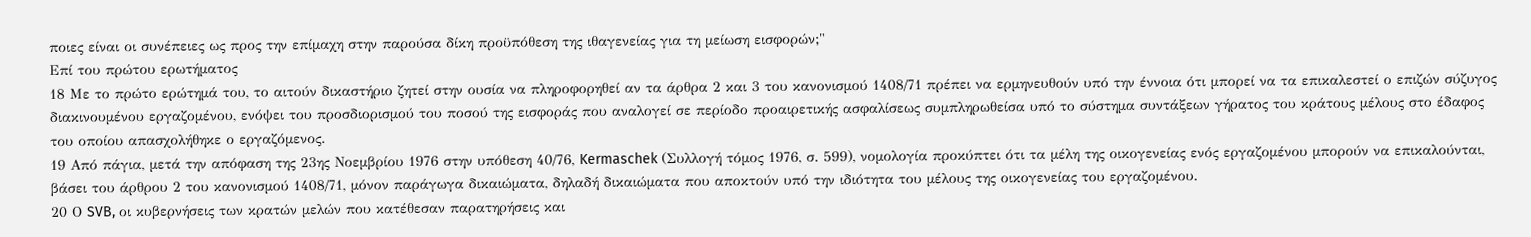ποιες είναι οι συνέπειες ως προς την επίμαχη στην παρούσα δίκη προϋπόθεση της ιθαγενείας για τη μείωση εισφορών;"
Επί του πρώτου ερωτήματος
18 Με το πρώτο ερώτημά του, το αιτούν δικαστήριο ζητεί στην ουσία να πληροφορηθεί αν τα άρθρα 2 και 3 του κανονισμού 1408/71 πρέπει να ερμηνευθούν υπό την έννοια ότι μπορεί να τα επικαλεστεί ο επιζών σύζυγος διακινουμένου εργαζομένου, ενόψει του προσδιορισμού του ποσού της εισφοράς που αναλογεί σε περίοδο προαιρετικής ασφαλίσεως συμπληρωθείσα υπό το σύστημα συντάξεων γήρατος του κράτους μέλους στο έδαφος του οποίου απασχολήθηκε ο εργαζόμενος.
19 Από πάγια, μετά την απόφαση της 23ης Νοεμβρίου 1976 στην υπόθεση 40/76, Kermaschek (Συλλογή τόμος 1976, σ. 599), νομολογία προκύπτει ότι τα μέλη της οικογενείας ενός εργαζομένου μπορούν να επικαλούνται, βάσει του άρθρου 2 του κανονισμού 1408/71, μόνον παράγωγα δικαιώματα, δηλαδή δικαιώματα που αποκτούν υπό την ιδιότητα του μέλους της οικογενείας του εργαζομένου.
20 Ο SVB, οι κυβερνήσεις των κρατών μελών που κατέθεσαν παρατηρήσεις και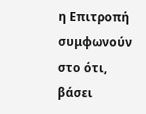η Επιτροπή συμφωνούν στο ότι, βάσει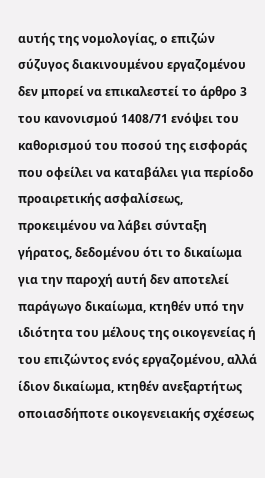αυτής της νομολογίας, ο επιζών σύζυγος διακινουμένου εργαζομένου δεν μπορεί να επικαλεστεί το άρθρο 3 του κανονισμού 1408/71 ενόψει του καθορισμού του ποσού της εισφοράς που οφείλει να καταβάλει για περίοδο προαιρετικής ασφαλίσεως, προκειμένου να λάβει σύνταξη γήρατος, δεδομένου ότι το δικαίωμα για την παροχή αυτή δεν αποτελεί παράγωγο δικαίωμα, κτηθέν υπό την ιδιότητα του μέλους της οικογενείας ή του επιζώντος ενός εργαζομένου, αλλά ίδιον δικαίωμα, κτηθέν ανεξαρτήτως οποιασδήποτε οικογενειακής σχέσεως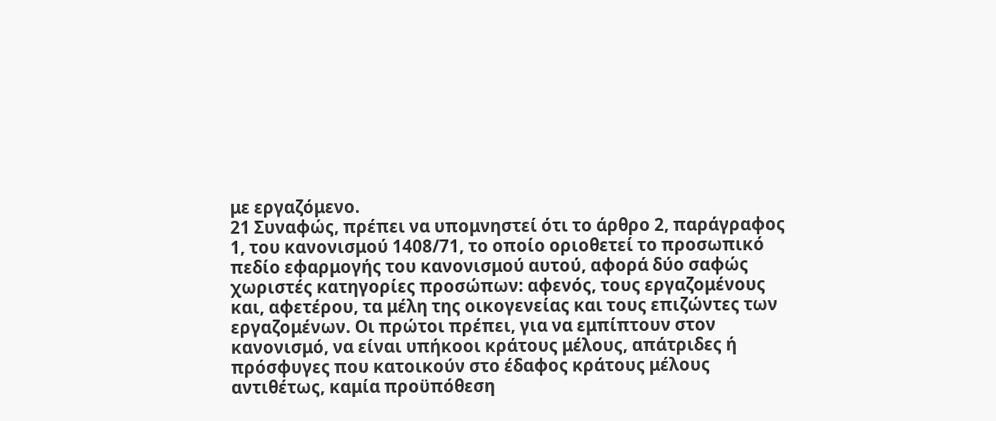με εργαζόμενο.
21 Συναφώς, πρέπει να υπομνηστεί ότι το άρθρο 2, παράγραφος 1, του κανονισμού 1408/71, το οποίο οριοθετεί το προσωπικό πεδίο εφαρμογής του κανονισμού αυτού, αφορά δύο σαφώς χωριστές κατηγορίες προσώπων: αφενός, τους εργαζομένους και, αφετέρου, τα μέλη της οικογενείας και τους επιζώντες των εργαζομένων. Οι πρώτοι πρέπει, για να εμπίπτουν στον κανονισμό, να είναι υπήκοοι κράτους μέλους, απάτριδες ή πρόσφυγες που κατοικούν στο έδαφος κράτους μέλους αντιθέτως, καμία προϋπόθεση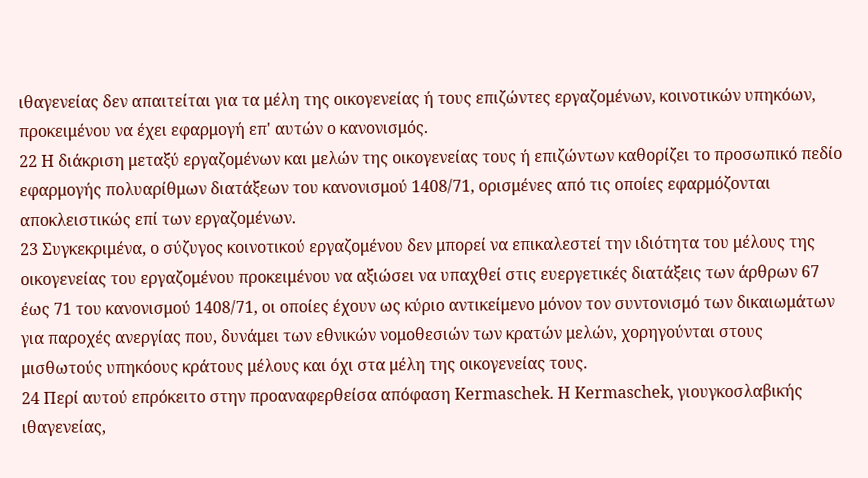ιθαγενείας δεν απαιτείται για τα μέλη της οικογενείας ή τους επιζώντες εργαζομένων, κοινοτικών υπηκόων, προκειμένου να έχει εφαρμογή επ' αυτών ο κανονισμός.
22 Η διάκριση μεταξύ εργαζομένων και μελών της οικογενείας τους ή επιζώντων καθορίζει το προσωπικό πεδίο εφαρμογής πολυαρίθμων διατάξεων του κανονισμού 1408/71, ορισμένες από τις οποίες εφαρμόζονται αποκλειστικώς επί των εργαζομένων.
23 Συγκεκριμένα, ο σύζυγος κοινοτικού εργαζομένου δεν μπορεί να επικαλεστεί την ιδιότητα του μέλους της οικογενείας του εργαζομένου προκειμένου να αξιώσει να υπαχθεί στις ευεργετικές διατάξεις των άρθρων 67 έως 71 του κανονισμού 1408/71, οι οποίες έχουν ως κύριο αντικείμενο μόνον τον συντονισμό των δικαιωμάτων για παροχές ανεργίας που, δυνάμει των εθνικών νομοθεσιών των κρατών μελών, χορηγούνται στους μισθωτούς υπηκόους κράτους μέλους και όχι στα μέλη της οικογενείας τους.
24 Περί αυτού επρόκειτο στην προαναφερθείσα απόφαση Kermaschek. Η Kermaschek, γιουγκοσλαβικής ιθαγενείας,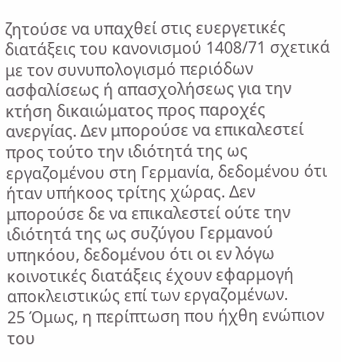ζητούσε να υπαχθεί στις ευεργετικές διατάξεις του κανονισμού 1408/71 σχετικά με τον συνυπολογισμό περιόδων ασφαλίσεως ή απασχολήσεως για την κτήση δικαιώματος προς παροχές ανεργίας. Δεν μπορούσε να επικαλεστεί προς τούτο την ιδιότητά της ως εργαζομένου στη Γερμανία, δεδομένου ότι ήταν υπήκοος τρίτης χώρας. Δεν μπορούσε δε να επικαλεστεί ούτε την ιδιότητά της ως συζύγου Γερμανού υπηκόου, δεδομένου ότι οι εν λόγω κοινοτικές διατάξεις έχουν εφαρμογή αποκλειστικώς επί των εργαζομένων.
25 Όμως, η περίπτωση που ήχθη ενώπιον του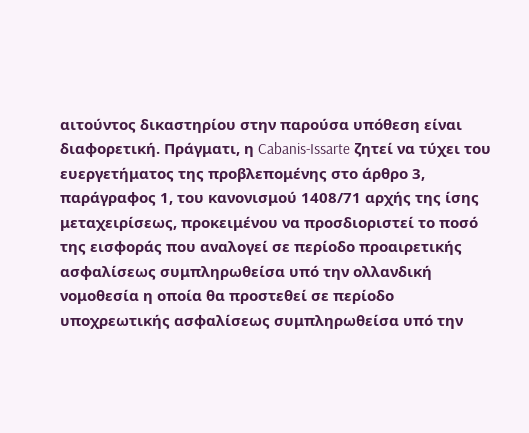αιτούντος δικαστηρίου στην παρούσα υπόθεση είναι διαφορετική. Πράγματι, η Cabanis-Issarte ζητεί να τύχει του ευεργετήματος της προβλεπομένης στο άρθρο 3, παράγραφος 1, του κανονισμού 1408/71 αρχής της ίσης μεταχειρίσεως, προκειμένου να προσδιοριστεί το ποσό της εισφοράς που αναλογεί σε περίοδο προαιρετικής ασφαλίσεως συμπληρωθείσα υπό την ολλανδική νομοθεσία η οποία θα προστεθεί σε περίοδο υποχρεωτικής ασφαλίσεως συμπληρωθείσα υπό την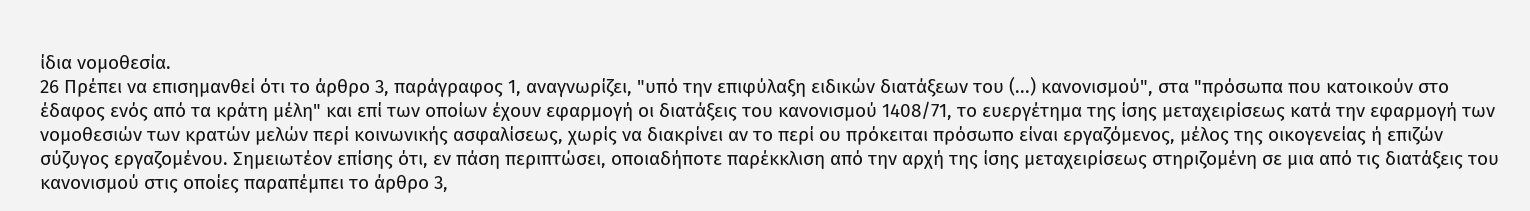ίδια νομοθεσία.
26 Πρέπει να επισημανθεί ότι το άρθρο 3, παράγραφος 1, αναγνωρίζει, "υπό την επιφύλαξη ειδικών διατάξεων του (...) κανονισμού", στα "πρόσωπα που κατοικούν στο έδαφος ενός από τα κράτη μέλη" και επί των οποίων έχουν εφαρμογή οι διατάξεις του κανονισμού 1408/71, το ευεργέτημα της ίσης μεταχειρίσεως κατά την εφαρμογή των νομοθεσιών των κρατών μελών περί κοινωνικής ασφαλίσεως, χωρίς να διακρίνει αν το περί ου πρόκειται πρόσωπο είναι εργαζόμενος, μέλος της οικογενείας ή επιζών σύζυγος εργαζομένου. Σημειωτέον επίσης ότι, εν πάση περιπτώσει, οποιαδήποτε παρέκκλιση από την αρχή της ίσης μεταχειρίσεως στηριζομένη σε μια από τις διατάξεις του κανονισμού στις οποίες παραπέμπει το άρθρο 3,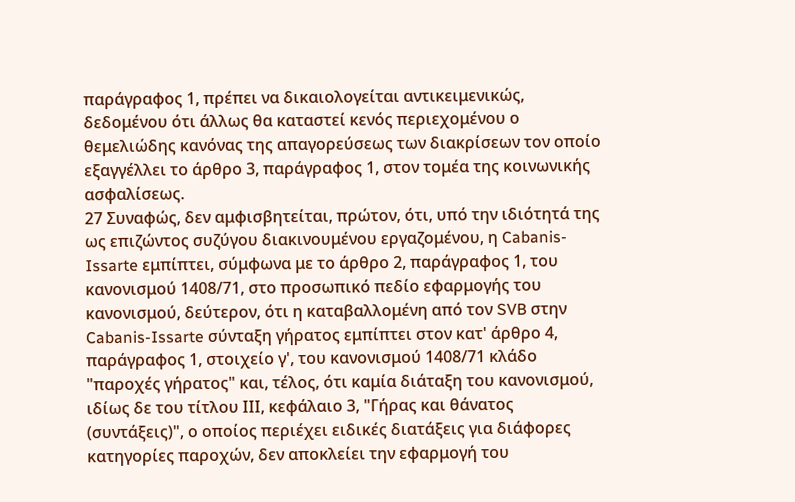παράγραφος 1, πρέπει να δικαιολογείται αντικειμενικώς, δεδομένου ότι άλλως θα καταστεί κενός περιεχομένου ο θεμελιώδης κανόνας της απαγορεύσεως των διακρίσεων τον οποίο εξαγγέλλει το άρθρο 3, παράγραφος 1, στον τομέα της κοινωνικής ασφαλίσεως.
27 Συναφώς, δεν αμφισβητείται, πρώτον, ότι, υπό την ιδιότητά της ως επιζώντος συζύγου διακινουμένου εργαζομένου, η Cabanis-Issarte εμπίπτει, σύμφωνα με το άρθρο 2, παράγραφος 1, του κανονισμού 1408/71, στο προσωπικό πεδίο εφαρμογής του κανονισμού, δεύτερον, ότι η καταβαλλομένη από τον SVB στην Cabanis-Issarte σύνταξη γήρατος εμπίπτει στον κατ' άρθρο 4, παράγραφος 1, στοιχείο γ', του κανονισμού 1408/71 κλάδο "παροχές γήρατος" και, τέλος, ότι καμία διάταξη του κανονισμού, ιδίως δε του τίτλου ΙΙΙ, κεφάλαιο 3, "Γήρας και θάνατος (συντάξεις)", ο οποίος περιέχει ειδικές διατάξεις για διάφορες κατηγορίες παροχών, δεν αποκλείει την εφαρμογή του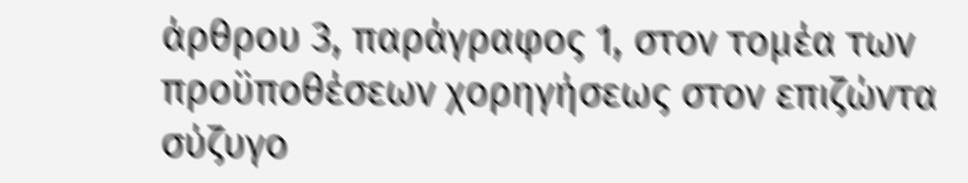άρθρου 3, παράγραφος 1, στον τομέα των προϋποθέσεων χορηγήσεως στον επιζώντα σύζυγο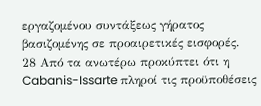εργαζομένου συντάξεως γήρατος βασιζομένης σε προαιρετικές εισφορές.
28 Από τα ανωτέρω προκύπτει ότι η Cabanis-Issarte πληροί τις προϋποθέσεις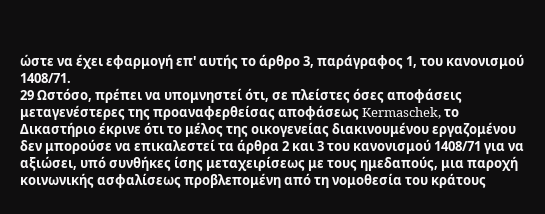ώστε να έχει εφαρμογή επ' αυτής το άρθρο 3, παράγραφος 1, του κανονισμού 1408/71.
29 Ωστόσο, πρέπει να υπομνηστεί ότι, σε πλείστες όσες αποφάσεις μεταγενέστερες της προαναφερθείσας αποφάσεως Kermaschek, το Δικαστήριο έκρινε ότι το μέλος της οικογενείας διακινουμένου εργαζομένου δεν μπορούσε να επικαλεστεί τα άρθρα 2 και 3 του κανονισμού 1408/71 για να αξιώσει, υπό συνθήκες ίσης μεταχειρίσεως με τους ημεδαπούς, μια παροχή κοινωνικής ασφαλίσεως προβλεπομένη από τη νομοθεσία του κράτους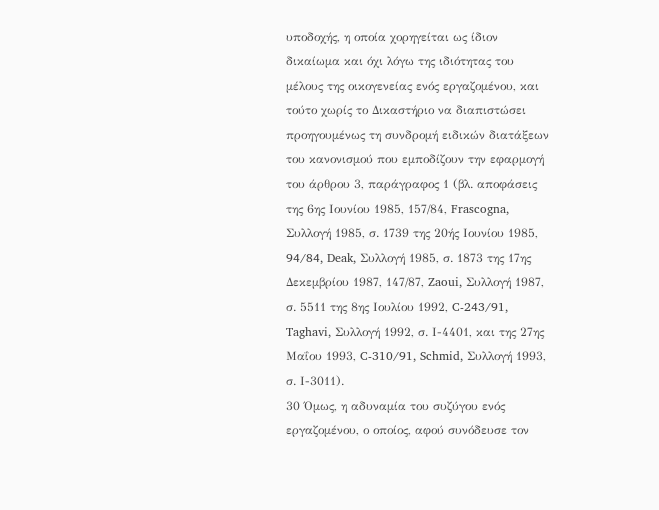υποδοχής, η οποία χορηγείται ως ίδιον δικαίωμα και όχι λόγω της ιδιότητας του μέλους της οικογενείας ενός εργαζομένου, και τούτο χωρίς το Δικαστήριο να διαπιστώσει προηγουμένως τη συνδρομή ειδικών διατάξεων του κανονισμού που εμποδίζουν την εφαρμογή του άρθρου 3, παράγραφος 1 (βλ. αποφάσεις της 6ης Ιουνίου 1985, 157/84, Frascogna, Συλλογή 1985, σ. 1739 της 20ής Ιουνίου 1985, 94/84, Deak, Συλλογή 1985, σ. 1873 της 17ης Δεκεμβρίου 1987, 147/87, Zaoui, Συλλογή 1987, σ. 5511 της 8ης Ιουλίου 1992, C-243/91, Taghavi, Συλλογή 1992, σ. Ι-4401, και της 27ης Μαΐου 1993, C-310/91, Schmid, Συλλογή 1993, σ. Ι-3011).
30 Όμως, η αδυναμία του συζύγου ενός εργαζομένου, ο οποίος, αφού συνόδευσε τον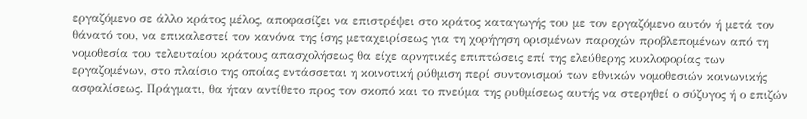εργαζόμενο σε άλλο κράτος μέλος, αποφασίζει να επιστρέψει στο κράτος καταγωγής του με τον εργαζόμενο αυτόν ή μετά τον θάνατό του, να επικαλεστεί τον κανόνα της ίσης μεταχειρίσεως για τη χορήγηση ορισμένων παροχών προβλεπομένων από τη νομοθεσία του τελευταίου κράτους απασχολήσεως θα είχε αρνητικές επιπτώσεις επί της ελεύθερης κυκλοφορίας των εργαζομένων, στο πλαίσιο της οποίας εντάσσεται η κοινοτική ρύθμιση περί συντονισμού των εθνικών νομοθεσιών κοινωνικής ασφαλίσεως. Πράγματι, θα ήταν αντίθετο προς τον σκοπό και το πνεύμα της ρυθμίσεως αυτής να στερηθεί ο σύζυγος ή ο επιζών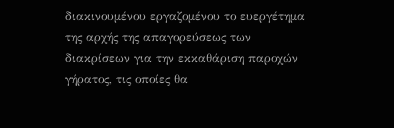διακινουμένου εργαζομένου το ευεργέτημα της αρχής της απαγορεύσεως των διακρίσεων για την εκκαθάριση παροχών γήρατος, τις οποίες θα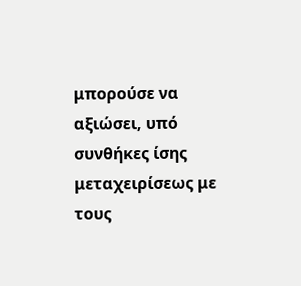μπορούσε να αξιώσει, υπό συνθήκες ίσης μεταχειρίσεως με τους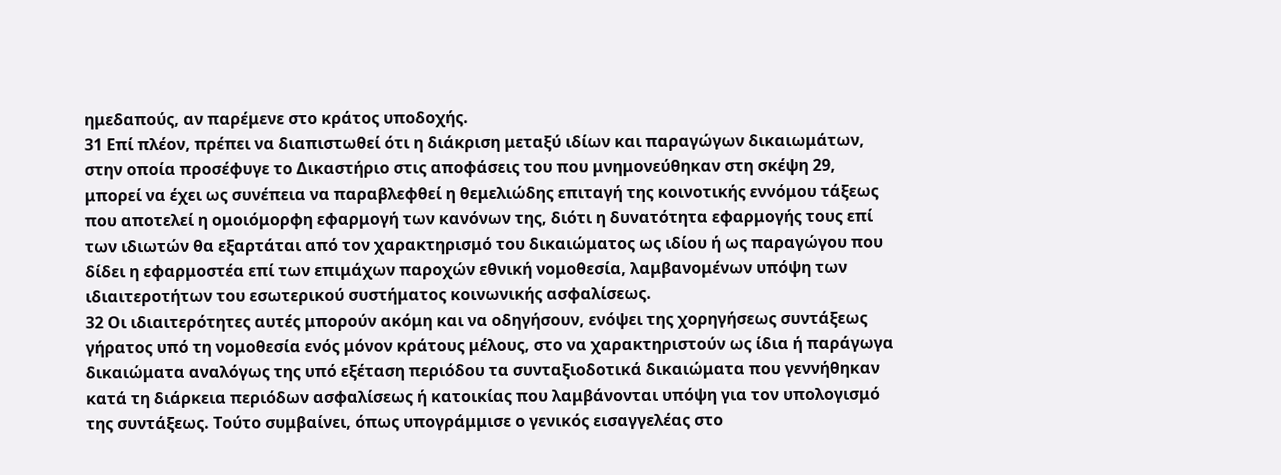ημεδαπούς, αν παρέμενε στο κράτος υποδοχής.
31 Επί πλέον, πρέπει να διαπιστωθεί ότι η διάκριση μεταξύ ιδίων και παραγώγων δικαιωμάτων, στην οποία προσέφυγε το Δικαστήριο στις αποφάσεις του που μνημονεύθηκαν στη σκέψη 29, μπορεί να έχει ως συνέπεια να παραβλεφθεί η θεμελιώδης επιταγή της κοινοτικής εννόμου τάξεως που αποτελεί η ομοιόμορφη εφαρμογή των κανόνων της, διότι η δυνατότητα εφαρμογής τους επί των ιδιωτών θα εξαρτάται από τον χαρακτηρισμό του δικαιώματος ως ιδίου ή ως παραγώγου που δίδει η εφαρμοστέα επί των επιμάχων παροχών εθνική νομοθεσία, λαμβανομένων υπόψη των ιδιαιτεροτήτων του εσωτερικού συστήματος κοινωνικής ασφαλίσεως.
32 Οι ιδιαιτερότητες αυτές μπορούν ακόμη και να οδηγήσουν, ενόψει της χορηγήσεως συντάξεως γήρατος υπό τη νομοθεσία ενός μόνον κράτους μέλους, στο να χαρακτηριστούν ως ίδια ή παράγωγα δικαιώματα αναλόγως της υπό εξέταση περιόδου τα συνταξιοδοτικά δικαιώματα που γεννήθηκαν κατά τη διάρκεια περιόδων ασφαλίσεως ή κατοικίας που λαμβάνονται υπόψη για τον υπολογισμό της συντάξεως. Τούτο συμβαίνει, όπως υπογράμμισε ο γενικός εισαγγελέας στο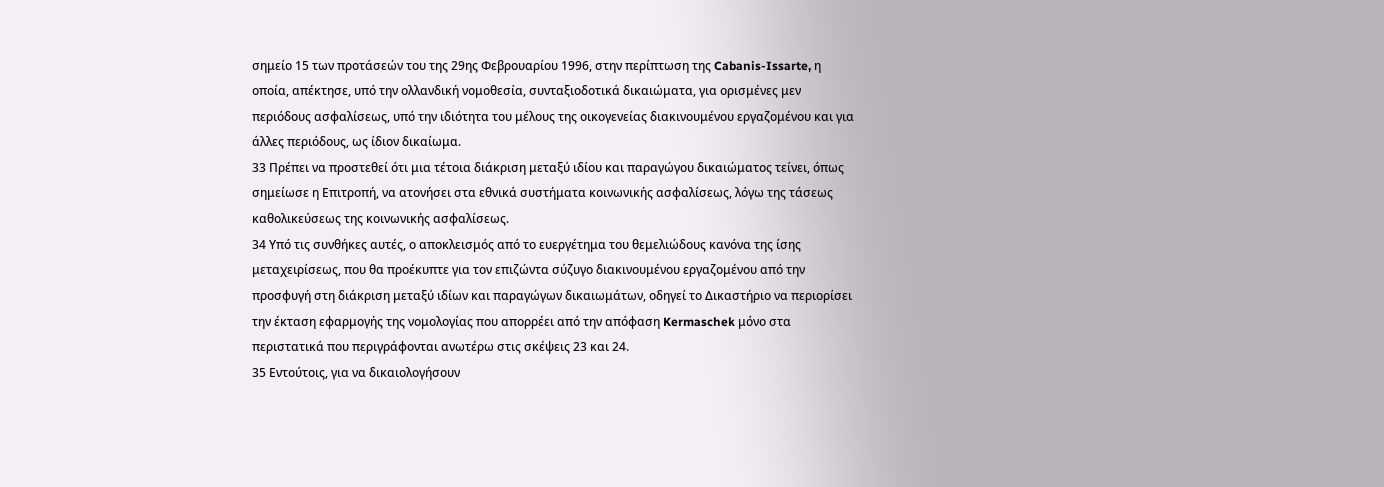σημείο 15 των προτάσεών του της 29ης Φεβρουαρίου 1996, στην περίπτωση της Cabanis-Issarte, η οποία, απέκτησε, υπό την ολλανδική νομοθεσία, συνταξιοδοτικά δικαιώματα, για ορισμένες μεν περιόδους ασφαλίσεως, υπό την ιδιότητα του μέλους της οικογενείας διακινουμένου εργαζομένου και για άλλες περιόδους, ως ίδιον δικαίωμα.
33 Πρέπει να προστεθεί ότι μια τέτοια διάκριση μεταξύ ιδίου και παραγώγου δικαιώματος τείνει, όπως σημείωσε η Επιτροπή, να ατονήσει στα εθνικά συστήματα κοινωνικής ασφαλίσεως, λόγω της τάσεως καθολικεύσεως της κοινωνικής ασφαλίσεως.
34 Υπό τις συνθήκες αυτές, ο αποκλεισμός από το ευεργέτημα του θεμελιώδους κανόνα της ίσης μεταχειρίσεως, που θα προέκυπτε για τον επιζώντα σύζυγο διακινουμένου εργαζομένου από την προσφυγή στη διάκριση μεταξύ ιδίων και παραγώγων δικαιωμάτων, οδηγεί το Δικαστήριο να περιορίσει την έκταση εφαρμογής της νομολογίας που απορρέει από την απόφαση Kermaschek μόνο στα περιστατικά που περιγράφονται ανωτέρω στις σκέψεις 23 και 24.
35 Εντούτοις, για να δικαιολογήσουν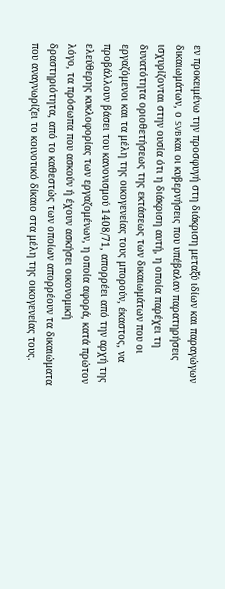εν προκειμένω την προσφυγή στη διάκριση μεταξύ ιδίων και παραγώγων δικαιωμάτων, ο SVB και οι κυβερνήσεις που υπέβαλαν παρατηρήσεις ισχυρίζονται στην ουσία ότι η διάκριση αυτή, η οποία παρέχει τη δυνατότητα οριοθετήσεως της εκτάσεως των δικαιωμάτων που οι εργαζόμενοι και τα μέλη της οικογενείας τους μπορούν, έκαστος, να προβάλλουν βάσει του κανονισμού 1408/71, απορρέει από την αρχή της ελεύθερης κυκλοφορίας των εργαζομένων, η οποία αφορά, κατά πρώτον λόγο, τα πρόσωπα που ασκούν ή έχουν ασκήσει οικονομική δραστηριότητα, από το καθεστώς των οποίων απορρέουν τα δικαιώματα που αναγνωρίζει το κοινοτικό δίκαιο στα μέλη της οικογενείας τους.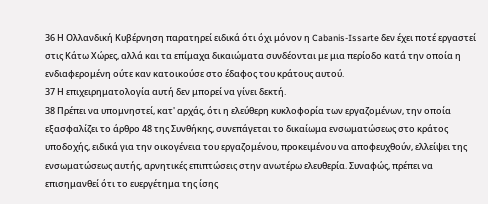36 Η Ολλανδική Κυβέρνηση παρατηρεί ειδικά ότι όχι μόνον η Cabanis-Issarte δεν έχει ποτέ εργαστεί στις Κάτω Χώρες, αλλά και τα επίμαχα δικαιώματα συνδέονται με μια περίοδο κατά την οποία η ενδιαφερομένη ούτε καν κατοικούσε στο έδαφος του κράτους αυτού.
37 Η επιχειρηματολογία αυτή δεν μπορεί να γίνει δεκτή.
38 Πρέπει να υπομνηστεί, κατ' αρχάς, ότι η ελεύθερη κυκλοφορία των εργαζομένων, την οποία εξασφαλίζει το άρθρο 48 της Συνθήκης, συνεπάγεται το δικαίωμα ενσωματώσεως στο κράτος υποδοχής, ειδικά για την οικογένεια του εργαζομένου, προκειμένου να αποφευχθούν, ελλείψει της ενσωματώσεως αυτής, αρνητικές επιπτώσεις στην ανωτέρω ελευθερία. Συναφώς, πρέπει να επισημανθεί ότι το ευεργέτημα της ίσης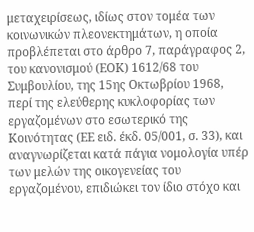μεταχειρίσεως, ιδίως στον τομέα των κοινωνικών πλεονεκτημάτων, η οποία προβλέπεται στο άρθρο 7, παράγραφος 2, του κανονισμού (ΕΟΚ) 1612/68 του Συμβουλίου, της 15ης Οκτωβρίου 1968, περί της ελεύθερης κυκλοφορίας των εργαζομένων στο εσωτερικό της Κοινότητας (ΕΕ ειδ. έκδ. 05/001, σ. 33), και αναγνωρίζεται κατά πάγια νομολογία υπέρ των μελών της οικογενείας του εργαζομένου, επιδιώκει τον ίδιο στόχο και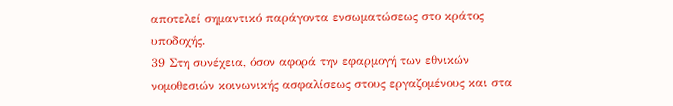αποτελεί σημαντικό παράγοντα ενσωματώσεως στο κράτος υποδοχής.
39 Στη συνέχεια, όσον αφορά την εφαρμογή των εθνικών νομοθεσιών κοινωνικής ασφαλίσεως στους εργαζομένους και στα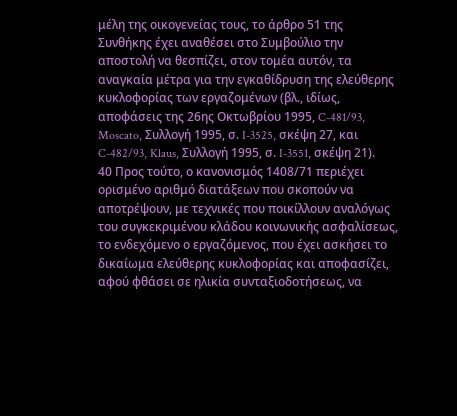μέλη της οικογενείας τους, το άρθρο 51 της Συνθήκης έχει αναθέσει στο Συμβούλιο την αποστολή να θεσπίζει, στον τομέα αυτόν, τα αναγκαία μέτρα για την εγκαθίδρυση της ελεύθερης κυκλοφορίας των εργαζομένων (βλ., ιδίως, αποφάσεις της 26ης Οκτωβρίου 1995, C-481/93, Moscato, Συλλογή 1995, σ. I-3525, σκέψη 27, και C-482/93, Klaus, Συλλογή 1995, σ. I-3551, σκέψη 21).
40 Προς τούτο, ο κανονισμός 1408/71 περιέχει ορισμένο αριθμό διατάξεων που σκοπούν να αποτρέψουν, με τεχνικές που ποικίλλουν αναλόγως του συγκεκριμένου κλάδου κοινωνικής ασφαλίσεως, το ενδεχόμενο ο εργαζόμενος, που έχει ασκήσει το δικαίωμα ελεύθερης κυκλοφορίας και αποφασίζει, αφού φθάσει σε ηλικία συνταξιοδοτήσεως, να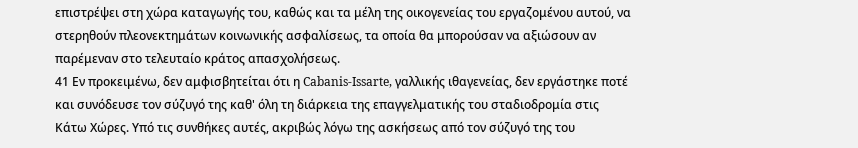επιστρέψει στη χώρα καταγωγής του, καθώς και τα μέλη της οικογενείας του εργαζομένου αυτού, να στερηθούν πλεονεκτημάτων κοινωνικής ασφαλίσεως, τα οποία θα μπορούσαν να αξιώσουν αν παρέμεναν στο τελευταίο κράτος απασχολήσεως.
41 Εν προκειμένω, δεν αμφισβητείται ότι η Cabanis-Issarte, γαλλικής ιθαγενείας, δεν εργάστηκε ποτέ και συνόδευσε τον σύζυγό της καθ' όλη τη διάρκεια της επαγγελματικής του σταδιοδρομία στις Κάτω Χώρες. Υπό τις συνθήκες αυτές, ακριβώς λόγω της ασκήσεως από τον σύζυγό της του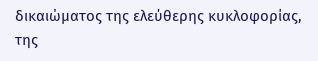δικαιώματος της ελεύθερης κυκλοφορίας, της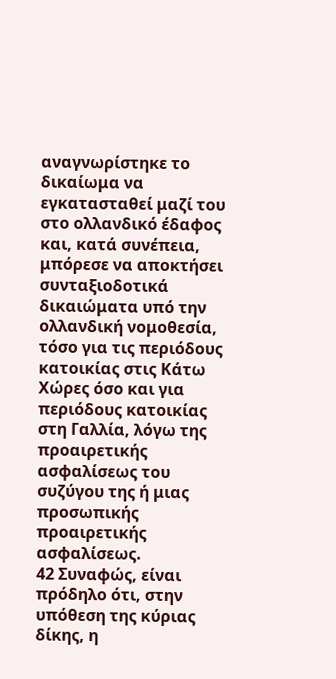αναγνωρίστηκε το δικαίωμα να εγκατασταθεί μαζί του στο ολλανδικό έδαφος και, κατά συνέπεια, μπόρεσε να αποκτήσει συνταξιοδοτικά δικαιώματα υπό την ολλανδική νομοθεσία, τόσο για τις περιόδους κατοικίας στις Κάτω Χώρες όσο και για περιόδους κατοικίας στη Γαλλία, λόγω της προαιρετικής ασφαλίσεως του συζύγου της ή μιας προσωπικής προαιρετικής ασφαλίσεως.
42 Συναφώς, είναι πρόδηλο ότι, στην υπόθεση της κύριας δίκης, η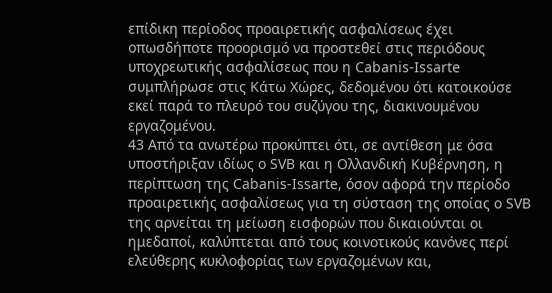επίδικη περίοδος προαιρετικής ασφαλίσεως έχει οπωσδήποτε προορισμό να προστεθεί στις περιόδους υποχρεωτικής ασφαλίσεως που η Cabanis-Issarte συμπλήρωσε στις Κάτω Χώρες, δεδομένου ότι κατοικούσε εκεί παρά το πλευρό του συζύγου της, διακινουμένου εργαζομένου.
43 Από τα ανωτέρω προκύπτει ότι, σε αντίθεση με όσα υποστήριξαν ιδίως ο SVB και η Ολλανδική Κυβέρνηση, η περίπτωση της Cabanis-Issarte, όσον αφορά την περίοδο προαιρετικής ασφαλίσεως για τη σύσταση της οποίας ο SVB της αρνείται τη μείωση εισφορών που δικαιούνται οι ημεδαποί, καλύπτεται από τους κοινοτικούς κανόνες περί ελεύθερης κυκλοφορίας των εργαζομένων και,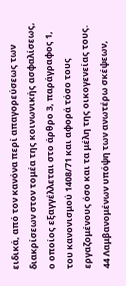ειδικά, από τον κανόνα περί απαγορεύσεως των διακρίσεων στον τομέα της κοινωνικής ασφαλίσεως, ο οποίος εξαγγέλλεται στο άρθρο 3, παράγραφος 1, του κανονισμού 1408/71 και αφορά τόσο τους εργαζομένους όσο και τα μέλη της οικογενείας τους.
44 Λαμβανομένων υπόψη των ανωτέρω σκέψεων,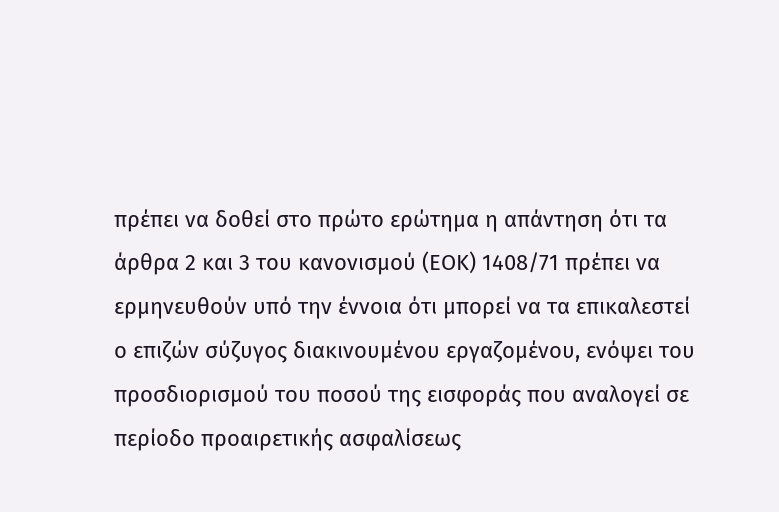πρέπει να δοθεί στο πρώτο ερώτημα η απάντηση ότι τα άρθρα 2 και 3 του κανονισμού (ΕΟΚ) 1408/71 πρέπει να ερμηνευθούν υπό την έννοια ότι μπορεί να τα επικαλεστεί ο επιζών σύζυγος διακινουμένου εργαζομένου, ενόψει του προσδιορισμού του ποσού της εισφοράς που αναλογεί σε περίοδο προαιρετικής ασφαλίσεως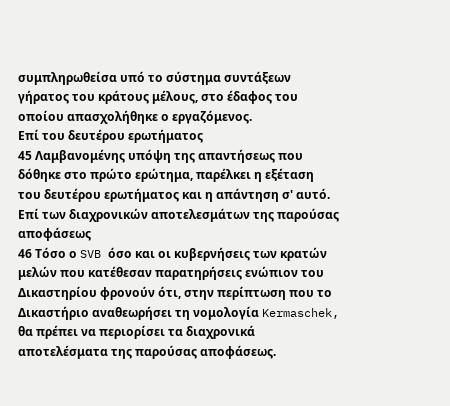συμπληρωθείσα υπό το σύστημα συντάξεων γήρατος του κράτους μέλους, στο έδαφος του οποίου απασχολήθηκε ο εργαζόμενος.
Επί του δευτέρου ερωτήματος
45 Λαμβανομένης υπόψη της απαντήσεως που δόθηκε στο πρώτο ερώτημα, παρέλκει η εξέταση του δευτέρου ερωτήματος και η απάντηση σ' αυτό.
Επί των διαχρονικών αποτελεσμάτων της παρούσας αποφάσεως
46 Τόσο ο SVB όσο και οι κυβερνήσεις των κρατών μελών που κατέθεσαν παρατηρήσεις ενώπιον του Δικαστηρίου φρονούν ότι, στην περίπτωση που το Δικαστήριο αναθεωρήσει τη νομολογία Kermaschek, θα πρέπει να περιορίσει τα διαχρονικά αποτελέσματα της παρούσας αποφάσεως.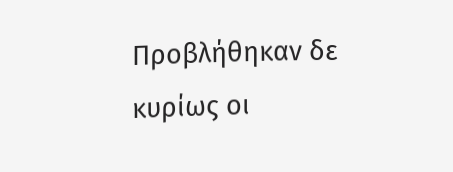Προβλήθηκαν δε κυρίως οι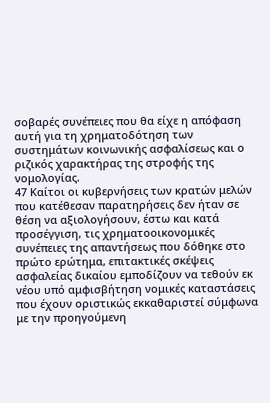σοβαρές συνέπειες που θα είχε η απόφαση αυτή για τη χρηματοδότηση των συστημάτων κοινωνικής ασφαλίσεως και ο ριζικός χαρακτήρας της στροφής της νομολογίας.
47 Καίτοι οι κυβερνήσεις των κρατών μελών που κατέθεσαν παρατηρήσεις δεν ήταν σε θέση να αξιολογήσουν, έστω και κατά προσέγγιση, τις χρηματοοικονομικές συνέπειες της απαντήσεως που δόθηκε στο πρώτο ερώτημα, επιτακτικές σκέψεις ασφαλείας δικαίου εμποδίζουν να τεθούν εκ νέου υπό αμφισβήτηση νομικές καταστάσεις που έχουν οριστικώς εκκαθαριστεί σύμφωνα με την προηγούμενη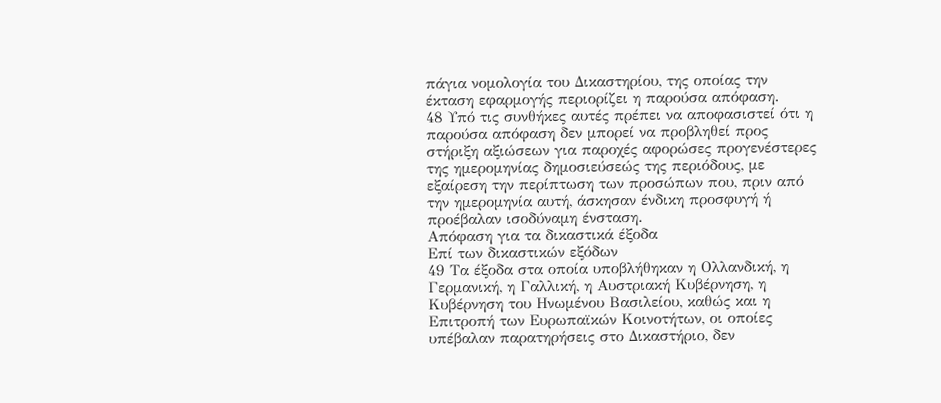πάγια νομολογία του Δικαστηρίου, της οποίας την έκταση εφαρμογής περιορίζει η παρούσα απόφαση.
48 Υπό τις συνθήκες αυτές πρέπει να αποφασιστεί ότι η παρούσα απόφαση δεν μπορεί να προβληθεί προς στήριξη αξιώσεων για παροχές αφορώσες προγενέστερες της ημερομηνίας δημοσιεύσεώς της περιόδους, με εξαίρεση την περίπτωση των προσώπων που, πριν από την ημερομηνία αυτή, άσκησαν ένδικη προσφυγή ή προέβαλαν ισοδύναμη ένσταση.
Απόφαση για τα δικαστικά έξοδα
Επί των δικαστικών εξόδων
49 Τα έξοδα στα οποία υποβλήθηκαν η Ολλανδική, η Γερμανική, η Γαλλική, η Αυστριακή Κυβέρνηση, η Κυβέρνηση του Ηνωμένου Βασιλείου, καθώς και η Επιτροπή των Ευρωπαϊκών Κοινοτήτων, οι οποίες υπέβαλαν παρατηρήσεις στο Δικαστήριο, δεν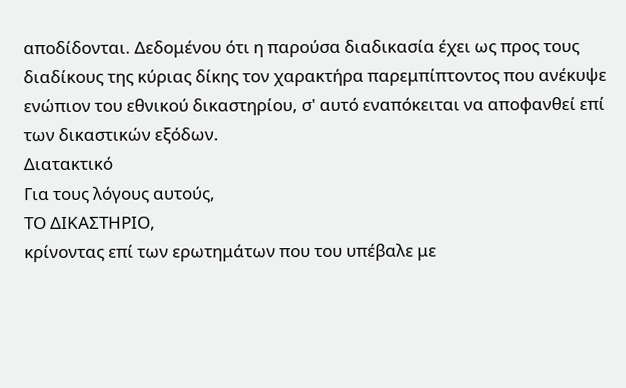αποδίδονται. Δεδομένου ότι η παρούσα διαδικασία έχει ως προς τους διαδίκους της κύριας δίκης τον χαρακτήρα παρεμπίπτοντος που ανέκυψε ενώπιον του εθνικού δικαστηρίου, σ' αυτό εναπόκειται να αποφανθεί επί των δικαστικών εξόδων.
Διατακτικό
Για τους λόγους αυτούς,
ΤΟ ΔΙΚΑΣΤΗΡΙΟ,
κρίνοντας επί των ερωτημάτων που του υπέβαλε με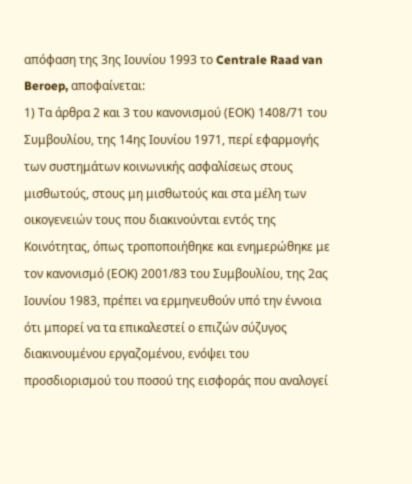απόφαση της 3ης Ιουνίου 1993 το Centrale Raad van Beroep, αποφαίνεται:
1) Τα άρθρα 2 και 3 του κανονισμού (ΕΟΚ) 1408/71 του Συμβουλίου, της 14ης Ιουνίου 1971, περί εφαρμογής των συστημάτων κοινωνικής ασφαλίσεως στους μισθωτούς, στους μη μισθωτούς και στα μέλη των οικογενειών τους που διακινούνται εντός της Κοινότητας, όπως τροποποιήθηκε και ενημερώθηκε με τον κανονισμό (ΕΟΚ) 2001/83 του Συμβουλίου, της 2ας Ιουνίου 1983, πρέπει να ερμηνευθούν υπό την έννοια ότι μπορεί να τα επικαλεστεί ο επιζών σύζυγος διακινουμένου εργαζομένου, ενόψει του προσδιορισμού του ποσού της εισφοράς που αναλογεί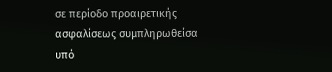σε περίοδο προαιρετικής ασφαλίσεως συμπληρωθείσα υπό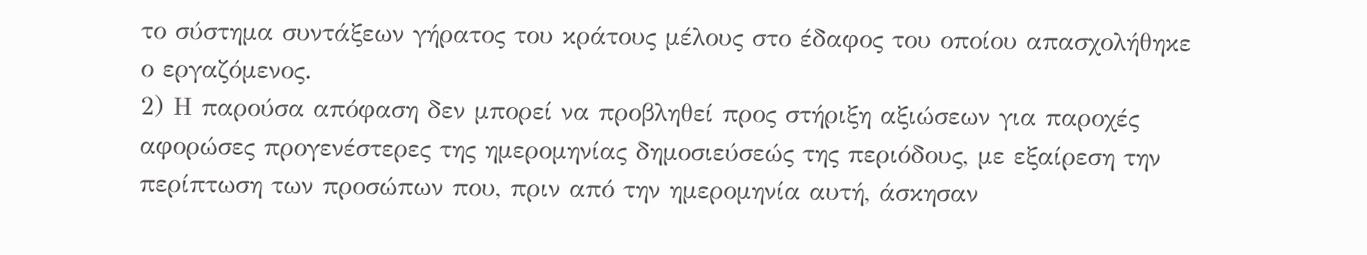το σύστημα συντάξεων γήρατος του κράτους μέλους στο έδαφος του οποίου απασχολήθηκε ο εργαζόμενος.
2) Η παρούσα απόφαση δεν μπορεί να προβληθεί προς στήριξη αξιώσεων για παροχές αφορώσες προγενέστερες της ημερομηνίας δημοσιεύσεώς της περιόδους, με εξαίρεση την περίπτωση των προσώπων που, πριν από την ημερομηνία αυτή, άσκησαν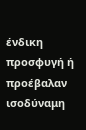ένδικη προσφυγή ή προέβαλαν ισοδύναμη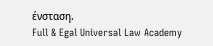ένσταση.
Full & Egal Universal Law Academy